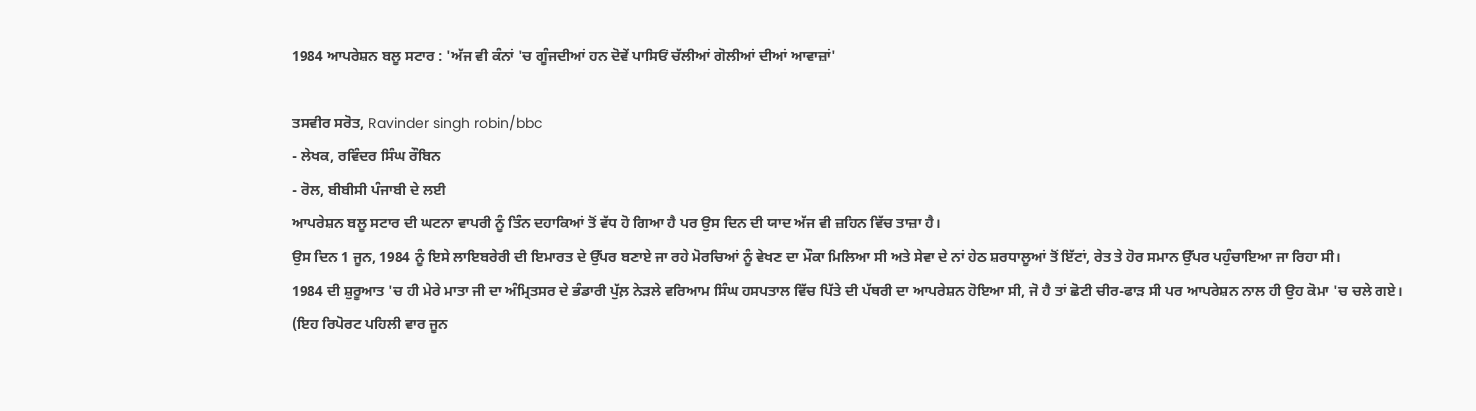1984 ਆਪਰੇਸ਼ਨ ਬਲੂ ਸਟਾਰ : 'ਅੱਜ ਵੀ ਕੰਨਾਂ 'ਚ ਗੂੰਜਦੀਆਂ ਹਨ ਦੋਵੇਂ ਪਾਸਿਓਂ ਚੱਲੀਆਂ ਗੋਲੀਆਂ ਦੀਆਂ ਆਵਾਜ਼ਾਂ'

ਤਸਵੀਰ ਸਰੋਤ, Ravinder singh robin/bbc
- ਲੇਖਕ, ਰਵਿੰਦਰ ਸਿੰਘ ਰੌਬਿਨ
- ਰੋਲ, ਬੀਬੀਸੀ ਪੰਜਾਬੀ ਦੇ ਲਈ
ਆਪਰੇਸ਼ਨ ਬਲੂ ਸਟਾਰ ਦੀ ਘਟਨਾ ਵਾਪਰੀ ਨੂੰ ਤਿੰਨ ਦਹਾਕਿਆਂ ਤੋਂ ਵੱਧ ਹੋ ਗਿਆ ਹੈ ਪਰ ਉਸ ਦਿਨ ਦੀ ਯਾਦ ਅੱਜ ਵੀ ਜ਼ਹਿਨ ਵਿੱਚ ਤਾਜ਼ਾ ਹੈ।
ਉਸ ਦਿਨ 1 ਜੂਨ, 1984 ਨੂੰ ਇਸੇ ਲਾਇਬਰੇਰੀ ਦੀ ਇਮਾਰਤ ਦੇ ਉੱਪਰ ਬਣਾਏ ਜਾ ਰਹੇ ਮੋਰਚਿਆਂ ਨੂੰ ਵੇਖਣ ਦਾ ਮੌਕਾ ਮਿਲਿਆ ਸੀ ਅਤੇ ਸੇਵਾ ਦੇ ਨਾਂ ਹੇਠ ਸ਼ਰਧਾਲੂਆਂ ਤੋਂ ਇੱਟਾਂ, ਰੇਤ ਤੇ ਹੋਰ ਸਮਾਨ ਉੱਪਰ ਪਹੁੰਚਾਇਆ ਜਾ ਰਿਹਾ ਸੀ।
1984 ਦੀ ਸ਼ੁਰੂਆਤ 'ਚ ਹੀ ਮੇਰੇ ਮਾਤਾ ਜੀ ਦਾ ਅੰਮ੍ਰਿਤਸਰ ਦੇ ਭੰਡਾਰੀ ਪੁੱਲ਼ ਨੇੜਲੇ ਵਰਿਆਮ ਸਿੰਘ ਹਸਪਤਾਲ ਵਿੱਚ ਪਿੱਤੇ ਦੀ ਪੱਥਰੀ ਦਾ ਆਪਰੇਸ਼ਨ ਹੋਇਆ ਸੀ, ਜੋ ਹੈ ਤਾਂ ਛੋਟੀ ਚੀਰ-ਫਾੜ ਸੀ ਪਰ ਆਪਰੇਸ਼ਨ ਨਾਲ ਹੀ ਉਹ ਕੋਮਾ 'ਚ ਚਲੇ ਗਏ।
(ਇਹ ਰਿਪੋਰਟ ਪਹਿਲੀ ਵਾਰ ਜੂਨ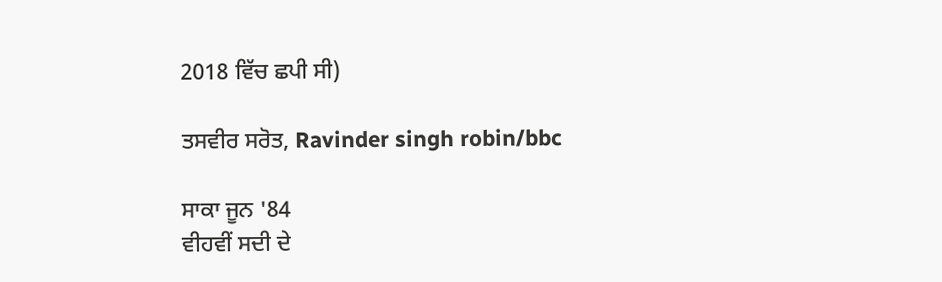2018 ਵਿੱਚ ਛਪੀ ਸੀ)

ਤਸਵੀਰ ਸਰੋਤ, Ravinder singh robin/bbc

ਸਾਕਾ ਜੂਨ '84
ਵੀਹਵੀਂ ਸਦੀ ਦੇ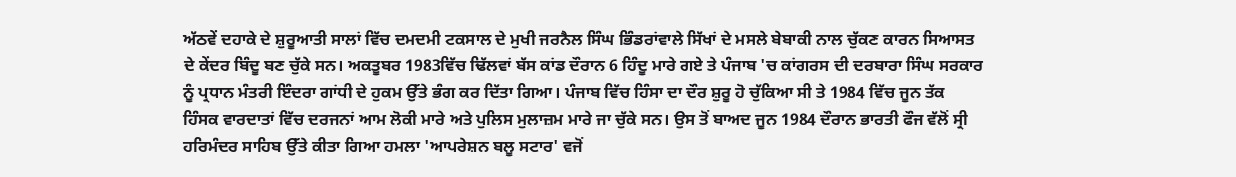ਅੱਠਵੇਂ ਦਹਾਕੇ ਦੇ ਸ਼ੁਰੂਆਤੀ ਸਾਲਾਂ ਵਿੱਚ ਦਮਦਮੀ ਟਕਸਾਲ ਦੇ ਮੁਖੀ ਜਰਨੈਲ ਸਿੰਘ ਭਿੰਡਰਾਂਵਾਲੇ ਸਿੱਖਾਂ ਦੇ ਮਸਲੇ ਬੇਬਾਕੀ ਨਾਲ ਚੁੱਕਣ ਕਾਰਨ ਸਿਆਸਤ ਦੇ ਕੇਂਦਰ ਬਿੰਦੂ ਬਣ ਚੁੱਕੇ ਸਨ। ਅਕਤੂਬਰ 1983ਵਿੱਚ ਢਿੱਲਵਾਂ ਬੱਸ ਕਾਂਡ ਦੌਰਾਨ 6 ਹਿੰਦੂ ਮਾਰੇ ਗਏ ਤੇ ਪੰਜਾਬ 'ਚ ਕਾਂਗਰਸ ਦੀ ਦਰਬਾਰਾ ਸਿੰਘ ਸਰਕਾਰ ਨੂੰ ਪ੍ਰਧਾਨ ਮੰਤਰੀ ਇੰਦਰਾ ਗਾਂਧੀ ਦੇ ਹੁਕਮ ਉੱਤੇ ਭੰਗ ਕਰ ਦਿੱਤਾ ਗਿਆ। ਪੰਜਾਬ ਵਿੱਚ ਹਿੰਸਾ ਦਾ ਦੌਰ ਸ਼ੁਰੂ ਹੋ ਚੁੱਕਿਆ ਸੀ ਤੇ 1984 ਵਿੱਚ ਜੂਨ ਤੱਕ ਹਿੰਸਕ ਵਾਰਦਾਤਾਂ ਵਿੱਚ ਦਰਜਨਾਂ ਆਮ ਲੋਕੀ ਮਾਰੇ ਅਤੇ ਪੁਲਿਸ ਮੁਲਾਜ਼ਮ ਮਾਰੇ ਜਾ ਚੁੱਕੇ ਸਨ। ਉਸ ਤੋਂ ਬਾਅਦ ਜੂਨ 1984 ਦੌਰਾਨ ਭਾਰਤੀ ਫੌਜ ਵੱਲੋਂ ਸ੍ਰੀ ਹਰਿਮੰਦਰ ਸਾਹਿਬ ਉੱਤੇ ਕੀਤਾ ਗਿਆ ਹਮਲਾ 'ਆਪਰੇਸ਼ਨ ਬਲੂ ਸਟਾਰ' ਵਜੋਂ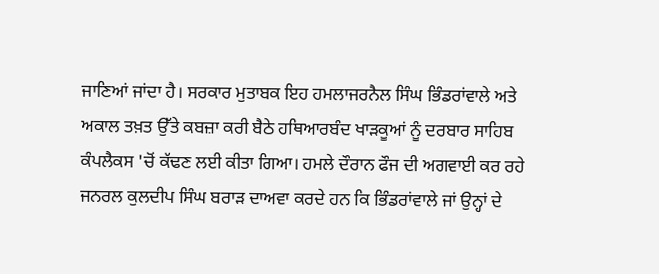ਜਾਣਿਆਂ ਜਾਂਦਾ ਹੈ। ਸਰਕਾਰ ਮੁਤਾਬਕ ਇਹ ਹਮਲਾਜਰਨੈਲ ਸਿੰਘ ਭਿੰਡਰਾਂਵਾਲੇ ਅਤੇ ਅਕਾਲ ਤਖ਼ਤ ਉੱਤੇ ਕਬਜ਼ਾ ਕਰੀ ਬੈਠੇ ਹਥਿਆਰਬੰਦ ਖਾੜਕੂਆਂ ਨੂੰ ਦਰਬਾਰ ਸਾਹਿਬ ਕੰਪਲੈਕਸ 'ਚੋਂ ਕੱਢਣ ਲਈ ਕੀਤਾ ਗਿਆ। ਹਮਲੇ ਦੌਰਾਨ ਫੌਜ ਦੀ ਅਗਵਾਈ ਕਰ ਰਹੇ ਜਨਰਲ ਕੁਲਦੀਪ ਸਿੰਘ ਬਰਾੜ ਦਾਅਵਾ ਕਰਦੇ ਹਨ ਕਿ ਭਿੰਡਰਾਂਵਾਲੇ ਜਾਂ ਉਨ੍ਹਾਂ ਦੇ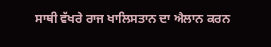ਸਾਥੀ ਵੱਖਰੇ ਰਾਜ ਖਾਲਿਸਤਾਨ ਦਾ ਐਲਾਨ ਕਰਨ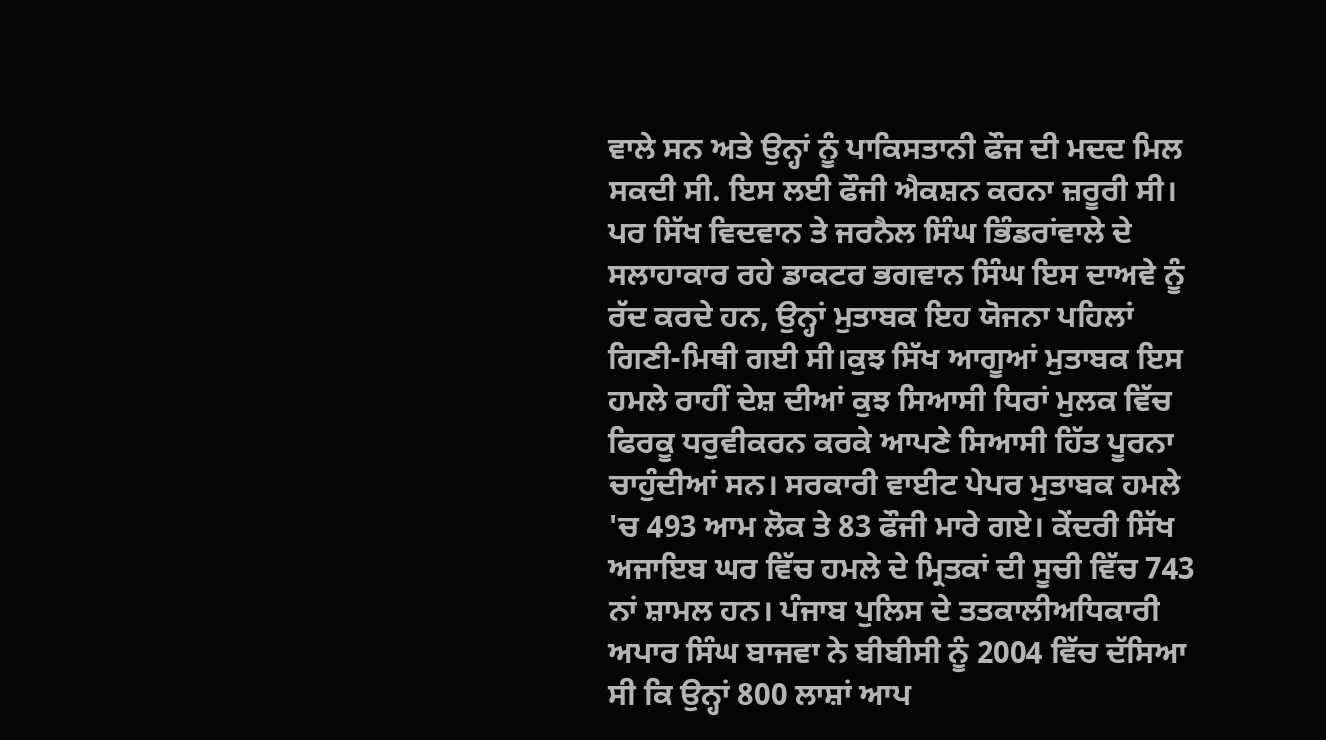ਵਾਲੇ ਸਨ ਅਤੇ ਉਨ੍ਹਾਂ ਨੂੰ ਪਾਕਿਸਤਾਨੀ ਫੌਜ ਦੀ ਮਦਦ ਮਿਲ ਸਕਦੀ ਸੀ. ਇਸ ਲਈ ਫੌਜੀ ਐਕਸ਼ਨ ਕਰਨਾ ਜ਼ਰੂਰੀ ਸੀ। ਪਰ ਸਿੱਖ ਵਿਦਵਾਨ ਤੇ ਜਰਨੈਲ ਸਿੰਘ ਭਿੰਡਰਾਂਵਾਲੇ ਦੇ ਸਲਾਹਾਕਾਰ ਰਹੇ ਡਾਕਟਰ ਭਗਵਾਨ ਸਿੰਘ ਇਸ ਦਾਅਵੇ ਨੂੰ ਰੱਦ ਕਰਦੇ ਹਨ, ਉਨ੍ਹਾਂ ਮੁਤਾਬਕ ਇਹ ਯੋਜਨਾ ਪਹਿਲਾਂ ਗਿਣੀ-ਮਿਥੀ ਗਈ ਸੀ।ਕੁਝ ਸਿੱਖ ਆਗੂਆਂ ਮੁਤਾਬਕ ਇਸ ਹਮਲੇ ਰਾਹੀਂ ਦੇਸ਼ ਦੀਆਂ ਕੁਝ ਸਿਆਸੀ ਧਿਰਾਂ ਮੁਲਕ ਵਿੱਚ ਫਿਰਕੂ ਧਰੁਵੀਕਰਨ ਕਰਕੇ ਆਪਣੇ ਸਿਆਸੀ ਹਿੱਤ ਪੂਰਨਾ ਚਾਹੁੰਦੀਆਂ ਸਨ। ਸਰਕਾਰੀ ਵਾਈਟ ਪੇਪਰ ਮੁਤਾਬਕ ਹਮਲੇ 'ਚ 493 ਆਮ ਲੋਕ ਤੇ 83 ਫੌਜੀ ਮਾਰੇ ਗਏ। ਕੇਂਦਰੀ ਸਿੱਖ ਅਜਾਇਬ ਘਰ ਵਿੱਚ ਹਮਲੇ ਦੇ ਮ੍ਰਿਤਕਾਂ ਦੀ ਸੂਚੀ ਵਿੱਚ 743 ਨਾਂ ਸ਼ਾਮਲ ਹਨ। ਪੰਜਾਬ ਪੁਲਿਸ ਦੇ ਤਤਕਾਲੀਅਧਿਕਾਰੀ ਅਪਾਰ ਸਿੰਘ ਬਾਜਵਾ ਨੇ ਬੀਬੀਸੀ ਨੂੰ 2004 ਵਿੱਚ ਦੱਸਿਆ ਸੀ ਕਿ ਉਨ੍ਹਾਂ 800 ਲਾਸ਼ਾਂ ਆਪ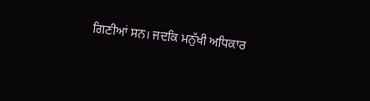ਗਿਣੀਆਂ ਸਨ। ਜਦਕਿ ਮਨੁੱਖੀ ਅਧਿਕਾਰ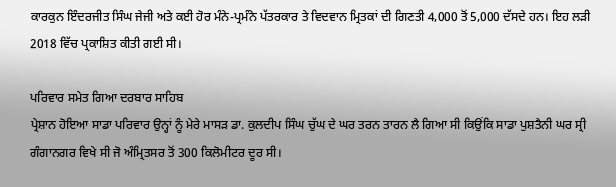ਕਾਰਕੁਨ ਇੰਦਰਜੀਤ ਸਿੰਘ ਜੇਜੀ ਅਤੇ ਕਈ ਹੋਰ ਮੰਨੇ-ਪ੍ਰਮੰਨੇ ਪੱਤਰਕਾਰ ਤੇ ਵਿਦਵਾਨ ਮ੍ਰਿਤਕਾਂ ਦੀ ਗਿਣਤੀ 4,000 ਤੋਂ 5,000 ਦੱਸਦੇ ਹਨ। ਇਹ ਲੜੀ 2018 ਵਿੱਚ ਪ੍ਰਕਾਸ਼ਿਤ ਕੀਤੀ ਗਈ ਸੀ।

ਪਰਿਵਾਰ ਸਮੇਤ ਗਿਆ ਦਰਬਾਰ ਸਾਹਿਬ
ਪ੍ਰੇਸ਼ਾਨ ਹੋਇਆ ਸਾਡਾ ਪਰਿਵਾਰ ਉਨ੍ਹਾਂ ਨੂੰ ਮੇਰੇ ਮਾਸੜ ਡਾ. ਕੁਲਦੀਪ ਸਿੰਘ ਚੁੱਘ ਦੇ ਘਰ ਤਰਨ ਤਾਰਨ ਲੈ ਗਿਆ ਸੀ ਕਿਉਂਕਿ ਸਾਡਾ ਪੁਸ਼ਤੈਨੀ ਘਰ ਸ੍ਰੀ ਗੰਗਾਨਗਰ ਵਿਖੇ ਸੀ ਜੋ ਅੰਮ੍ਰਿਤਸਰ ਤੋਂ 300 ਕਿਲੋਮੀਟਰ ਦੂਰ ਸੀ।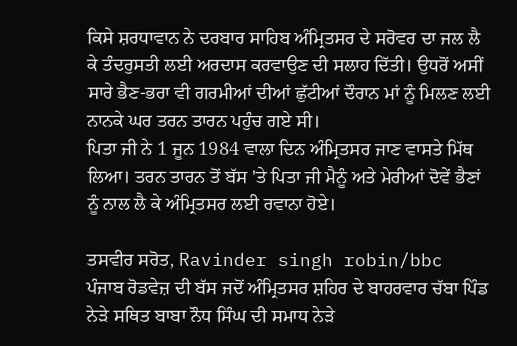ਕਿਸੇ ਸ਼ਰਧਾਵਾਨ ਨੇ ਦਰਬਾਰ ਸਾਹਿਬ ਅੰਮ੍ਰਿਤਸਰ ਦੇ ਸਰੋਵਰ ਦਾ ਜਲ ਲੈ ਕੇ ਤੰਦਰੁਸਤੀ ਲਈ ਅਰਦਾਸ ਕਰਵਾਉਣ ਦੀ ਸਲਾਹ ਦਿੱਤੀ। ਉਧਰੋਂ ਅਸੀਂ ਸਾਰੇ ਭੈਣ-ਭਰਾ ਵੀ ਗਰਮੀਆਂ ਦੀਆਂ ਛੁੱਟੀਆਂ ਦੌਰਾਨ ਮਾਂ ਨੂੰ ਮਿਲਣ ਲਈ ਨਾਨਕੇ ਘਰ ਤਰਨ ਤਾਰਨ ਪਹੁੰਚ ਗਏ ਸੀ।
ਪਿਤਾ ਜੀ ਨੇ 1 ਜੂਨ 1984 ਵਾਲਾ ਦਿਨ ਅੰਮ੍ਰਿਤਸਰ ਜਾਣ ਵਾਸਤੇ ਮਿੱਥ ਲਿਆ। ਤਰਨ ਤਾਰਨ ਤੋਂ ਬੱਸ 'ਤੇ ਪਿਤਾ ਜੀ ਮੈਨੂੰ ਅਤੇ ਮੇਰੀਆਂ ਦੋਵੇਂ ਭੈਣਾਂ ਨੂੰ ਨਾਲ ਲੈ ਕੇ ਅੰਮ੍ਰਿਤਸਰ ਲਈ ਰਵਾਨਾ ਹੋਏ।

ਤਸਵੀਰ ਸਰੋਤ, Ravinder singh robin/bbc
ਪੰਜਾਬ ਰੋਡਵੇਜ਼ ਦੀ ਬੱਸ ਜਦੋਂ ਅੰਮ੍ਰਿਤਸਰ ਸ਼ਹਿਰ ਦੇ ਬਾਹਰਵਾਰ ਚੱਬਾ ਪਿੰਡ ਨੇੜੇ ਸਥਿਤ ਬਾਬਾ ਨੌਧ ਸਿੰਘ ਦੀ ਸਮਾਧ ਨੇੜੇ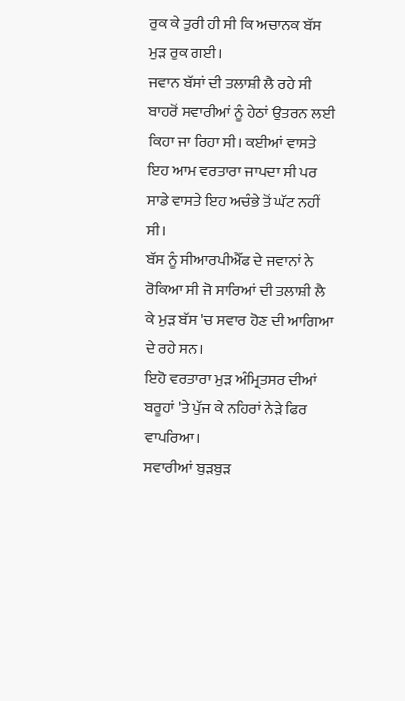ਰੁਕ ਕੇ ਤੁਰੀ ਹੀ ਸੀ ਕਿ ਅਚਾਨਕ ਬੱਸ ਮੁੜ ਰੁਕ ਗਈ।
ਜਵਾਨ ਬੱਸਾਂ ਦੀ ਤਲਾਸ਼ੀ ਲੈ ਰਹੇ ਸੀ
ਬਾਹਰੋਂ ਸਵਾਰੀਆਂ ਨੂੰ ਹੇਠਾਂ ਉਤਰਨ ਲਈ ਕਿਹਾ ਜਾ ਰਿਹਾ ਸੀ। ਕਈਆਂ ਵਾਸਤੇ ਇਹ ਆਮ ਵਰਤਾਰਾ ਜਾਪਦਾ ਸੀ ਪਰ ਸਾਡੇ ਵਾਸਤੇ ਇਹ ਅਚੰਭੇ ਤੋਂ ਘੱਟ ਨਹੀਂ ਸੀ।
ਬੱਸ ਨੂੰ ਸੀਆਰਪੀਐੱਫ ਦੇ ਜਵਾਨਾਂ ਨੇ ਰੋਕਿਆ ਸੀ ਜੋ ਸਾਰਿਆਂ ਦੀ ਤਲਾਸ਼ੀ ਲੈ ਕੇ ਮੁੜ ਬੱਸ 'ਚ ਸਵਾਰ ਹੋਣ ਦੀ ਆਗਿਆ ਦੇ ਰਹੇ ਸਨ।
ਇਹੋ ਵਰਤਾਰਾ ਮੁੜ ਅੰਮ੍ਰਿਤਸਰ ਦੀਆਂ ਬਰੂਹਾਂ 'ਤੇ ਪੁੱਜ ਕੇ ਨਹਿਰਾਂ ਨੇੜੇ ਫਿਰ ਵਾਪਰਿਆ।
ਸਵਾਰੀਆਂ ਬੁੜਬੁੜ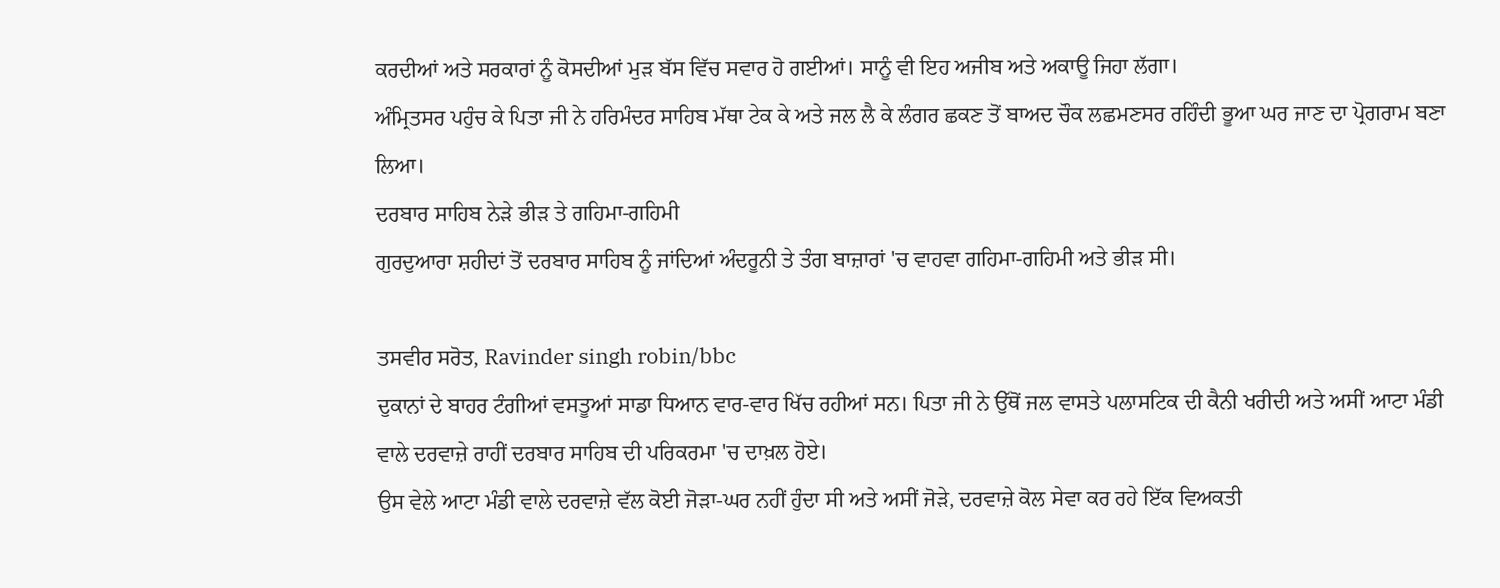ਕਰਦੀਆਂ ਅਤੇ ਸਰਕਾਰਾਂ ਨੂੰ ਕੋਸਦੀਆਂ ਮੁੜ ਬੱਸ ਵਿੱਚ ਸਵਾਰ ਹੋ ਗਈਆਂ। ਸਾਨੂੰ ਵੀ ਇਹ ਅਜੀਬ ਅਤੇ ਅਕਾਊ ਜਿਹਾ ਲੱਗਾ।
ਅੰਮ੍ਰਿਤਸਰ ਪਹੁੰਚ ਕੇ ਪਿਤਾ ਜੀ ਨੇ ਹਰਿਮੰਦਰ ਸਾਹਿਬ ਮੱਥਾ ਟੇਕ ਕੇ ਅਤੇ ਜਲ ਲੈ ਕੇ ਲੰਗਰ ਛਕਣ ਤੋਂ ਬਾਅਦ ਚੌਕ ਲਛਮਣਸਰ ਰਹਿੰਦੀ ਭੂਆ ਘਰ ਜਾਣ ਦਾ ਪ੍ਰੋਗਰਾਮ ਬਣਾ ਲਿਆ।
ਦਰਬਾਰ ਸਾਹਿਬ ਨੇੜੇ ਭੀੜ ਤੇ ਗਹਿਮਾ-ਗਹਿਮੀ
ਗੁਰਦੁਆਰਾ ਸ਼ਹੀਦਾਂ ਤੋਂ ਦਰਬਾਰ ਸਾਹਿਬ ਨੂੰ ਜਾਂਦਿਆਂ ਅੰਦਰੂਨੀ ਤੇ ਤੰਗ ਬਾਜ਼ਾਰਾਂ 'ਚ ਵਾਹਵਾ ਗਹਿਮਾ-ਗਹਿਮੀ ਅਤੇ ਭੀੜ ਸੀ।

ਤਸਵੀਰ ਸਰੋਤ, Ravinder singh robin/bbc
ਦੁਕਾਨਾਂ ਦੇ ਬਾਹਰ ਟੰਗੀਆਂ ਵਸਤੂਆਂ ਸਾਡਾ ਧਿਆਨ ਵਾਰ-ਵਾਰ ਖਿੱਚ ਰਹੀਆਂ ਸਨ। ਪਿਤਾ ਜੀ ਨੇ ਉੱਥੋਂ ਜਲ ਵਾਸਤੇ ਪਲਾਸਟਿਕ ਦੀ ਕੈਨੀ ਖਰੀਦੀ ਅਤੇ ਅਸੀਂ ਆਟਾ ਮੰਡੀ ਵਾਲੇ ਦਰਵਾਜ਼ੇ ਰਾਹੀਂ ਦਰਬਾਰ ਸਾਹਿਬ ਦੀ ਪਰਿਕਰਮਾ 'ਚ ਦਾਖ਼ਲ ਹੋਏ।
ਉਸ ਵੇਲੇ ਆਟਾ ਮੰਡੀ ਵਾਲੇ ਦਰਵਾਜ਼ੇ ਵੱਲ ਕੋਈ ਜੋੜਾ-ਘਰ ਨਹੀਂ ਹੁੰਦਾ ਸੀ ਅਤੇ ਅਸੀਂ ਜੋੜੇ, ਦਰਵਾਜ਼ੇ ਕੋਲ ਸੇਵਾ ਕਰ ਰਹੇ ਇੱਕ ਵਿਅਕਤੀ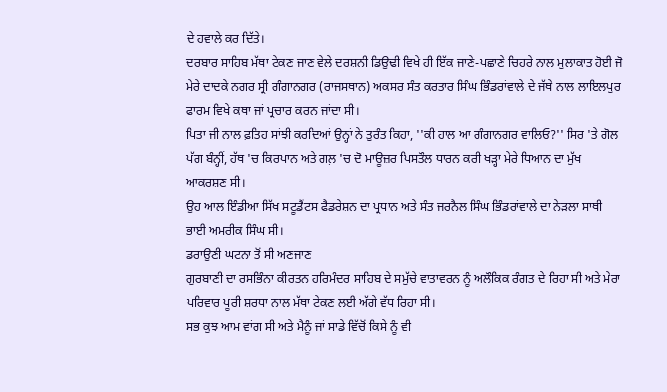ਦੇ ਹਵਾਲੇ ਕਰ ਦਿੱਤੇ।
ਦਰਬਾਰ ਸਾਹਿਬ ਮੱਥਾ ਟੇਕਣ ਜਾਣ ਵੇਲੇ ਦਰਸ਼ਨੀ ਡਿਉਢੀ ਵਿਖੇ ਹੀ ਇੱਕ ਜਾਣੇ-ਪਛਾਣੇ ਚਿਹਰੇ ਨਾਲ ਮੁਲਾਕਾਤ ਹੋਈ ਜੋ ਮੇਰੇ ਦਾਦਕੇ ਨਗਰ ਸ੍ਰੀ ਗੰਗਾਨਗਰ (ਰਾਜਸਥਾਨ) ਅਕਸਰ ਸੰਤ ਕਰਤਾਰ ਸਿੰਘ ਭਿੰਡਰਾਂਵਾਲੇ ਦੇ ਜੱਥੇ ਨਾਲ ਲਾਇਲਪੁਰ ਫਾਰਮ ਵਿਖੇ ਕਥਾ ਜਾਂ ਪ੍ਰਚਾਰ ਕਰਨ ਜਾਂਦਾ ਸੀ।
ਪਿਤਾ ਜੀ ਨਾਲ ਫ਼ਤਿਹ ਸਾਂਝੀ ਕਰਦਿਆਂ ਉਨ੍ਹਾਂ ਨੇ ਤੁਰੰਤ ਕਿਹਾ, ''ਕੀ ਹਾਲ ਆ ਗੰਗਾਨਗਰ ਵਾਲਿਓ?'' ਸਿਰ 'ਤੇ ਗੋਲ ਪੱਗ ਬੰਨ੍ਹੀਂ, ਹੱਥ 'ਚ ਕਿਰਪਾਨ ਅਤੇ ਗਲ਼ 'ਚ ਦੋ ਮਾਊਜ਼ਰ ਪਿਸਤੌਲ ਧਾਰਨ ਕਰੀ ਖੜ੍ਹਾ ਮੇਰੇ ਧਿਆਨ ਦਾ ਮੁੱਖ ਆਕਰਸ਼ਣ ਸੀ।
ਉਹ ਆਲ ਇੰਡੀਆ ਸਿੱਖ ਸਟੂਡੈਂਟਸ ਫੈਡਰੇਸ਼ਨ ਦਾ ਪ੍ਰਧਾਨ ਅਤੇ ਸੰਤ ਜਰਨੈਲ ਸਿੰਘ ਭਿੰਡਰਾਂਵਾਲੇ ਦਾ ਨੇੜਲਾ ਸਾਥੀ ਭਾਈ ਅਮਰੀਕ ਸਿੰਘ ਸੀ।
ਡਰਾਉਣੀ ਘਟਨਾ ਤੋਂ ਸੀ ਅਣਜਾਣ
ਗੁਰਬਾਣੀ ਦਾ ਰਸਭਿੰਨਾ ਕੀਰਤਨ ਹਰਿਮੰਦਰ ਸਾਹਿਬ ਦੇ ਸਮੁੱਚੇ ਵਾਤਾਵਰਨ ਨੂੰ ਅਲੌਕਿਕ ਰੰਗਤ ਦੇ ਰਿਹਾ ਸੀ ਅਤੇ ਮੇਰਾ ਪਰਿਵਾਰ ਪੂਰੀ ਸ਼ਰਧਾ ਨਾਲ ਮੱਥਾ ਟੇਕਣ ਲਈ ਅੱਗੇ ਵੱਧ ਰਿਹਾ ਸੀ।
ਸਭ ਕੁਝ ਆਮ ਵਾਂਗ ਸੀ ਅਤੇ ਮੈਨੂੰ ਜਾਂ ਸਾਡੇ ਵਿੱਚੋਂ ਕਿਸੇ ਨੂੰ ਵੀ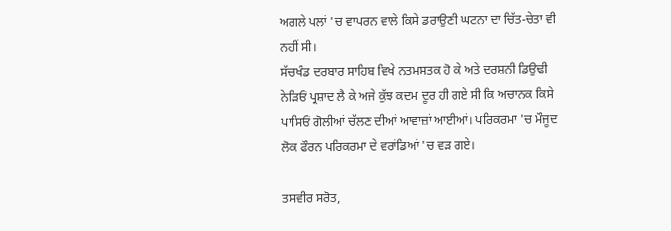ਅਗਲੇ ਪਲਾਂ 'ਚ ਵਾਪਰਨ ਵਾਲੇ ਕਿਸੇ ਡਰਾਉਣੀ ਘਟਨਾ ਦਾ ਚਿੱਤ-ਚੇਤਾ ਵੀ ਨਹੀਂ ਸੀ।
ਸੱਚਖੰਡ ਦਰਬਾਰ ਸਾਹਿਬ ਵਿਖੇ ਨਤਮਸਤਕ ਹੋ ਕੇ ਅਤੇ ਦਰਸ਼ਨੀ ਡਿਉਢੀ ਨੇੜਿਓਂ ਪ੍ਰਸ਼ਾਦ ਲੈ ਕੇ ਅਜੇ ਕੁੱਝ ਕਦਮ ਦੂਰ ਹੀ ਗਏ ਸੀ ਕਿ ਅਚਾਨਕ ਕਿਸੇ ਪਾਸਿਓਂ ਗੋਲੀਆਂ ਚੱਲਣ ਦੀਆਂ ਆਵਾਜ਼ਾਂ ਆਈਆਂ। ਪਰਿਕਰਮਾ 'ਚ ਮੌਜੂਦ ਲੋਕ ਫੌਰਨ ਪਰਿਕਰਮਾ ਦੇ ਵਰਾਂਡਿਆਂ 'ਚ ਵੜ ਗਏ।

ਤਸਵੀਰ ਸਰੋਤ,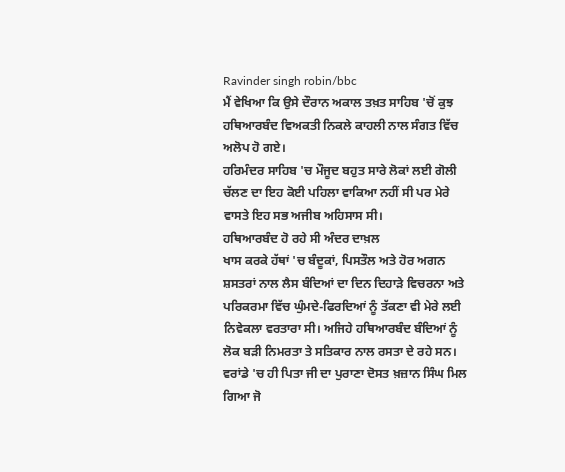Ravinder singh robin/bbc
ਮੈਂ ਵੇਖਿਆ ਕਿ ਉਸੇ ਦੌਰਾਨ ਅਕਾਲ ਤਖ਼ਤ ਸਾਹਿਬ 'ਚੋਂ ਕੁਝ ਹਥਿਆਰਬੰਦ ਵਿਅਕਤੀ ਨਿਕਲੇ ਕਾਹਲੀ ਨਾਲ ਸੰਗਤ ਵਿੱਚ ਅਲੋਪ ਹੋ ਗਏ।
ਹਰਿਮੰਦਰ ਸਾਹਿਬ 'ਚ ਮੌਜੂਦ ਬਹੁਤ ਸਾਰੇ ਲੋਕਾਂ ਲਈ ਗੋਲੀ ਚੱਲਣ ਦਾ ਇਹ ਕੋਈ ਪਹਿਲਾ ਵਾਕਿਆ ਨਹੀਂ ਸੀ ਪਰ ਮੇਰੇ ਵਾਸਤੇ ਇਹ ਸਭ ਅਜੀਬ ਅਹਿਸਾਸ ਸੀ।
ਹਥਿਆਰਬੰਦ ਹੋ ਰਹੇ ਸੀ ਅੰਦਰ ਦਾਖ਼ਲ
ਖਾਸ ਕਰਕੇ ਹੱਥਾਂ 'ਚ ਬੰਦੂਕਾਂ, ਪਿਸਤੌਲ ਅਤੇ ਹੋਰ ਅਗਨ ਸ਼ਸਤਰਾਂ ਨਾਲ ਲੈਸ ਬੰਦਿਆਂ ਦਾ ਦਿਨ ਦਿਹਾੜੇ ਵਿਚਰਨਾ ਅਤੇ ਪਰਿਕਰਮਾ ਵਿੱਚ ਘੁੰਮਦੇ-ਫਿਰਦਿਆਂ ਨੂੰ ਤੱਕਣਾ ਵੀ ਮੇਰੇ ਲਈ ਨਿਵੇਕਲਾ ਵਰਤਾਰਾ ਸੀ। ਅਜਿਹੇ ਹਥਿਆਰਬੰਦ ਬੰਦਿਆਂ ਨੂੰ ਲੋਕ ਬੜੀ ਨਿਮਰਤਾ ਤੇ ਸਤਿਕਾਰ ਨਾਲ ਰਸਤਾ ਦੇ ਰਹੇ ਸਨ।
ਵਰਾਂਡੇ 'ਚ ਹੀ ਪਿਤਾ ਜੀ ਦਾ ਪੁਰਾਣਾ ਦੋਸਤ ਖ਼ਜ਼ਾਨ ਸਿੰਘ ਮਿਲ ਗਿਆ ਜੋ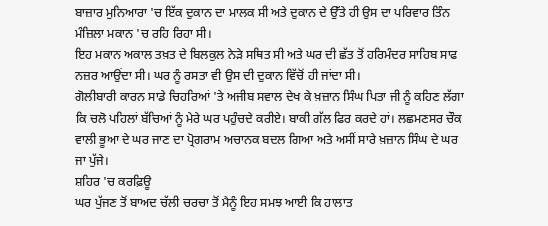ਬਾਜ਼ਾਰ ਮੁਨਿਆਰਾ 'ਚ ਇੱਕ ਦੁਕਾਨ ਦਾ ਮਾਲਕ ਸੀ ਅਤੇ ਦੁਕਾਨ ਦੇ ਉੱਤੇ ਹੀ ਉਸ ਦਾ ਪਰਿਵਾਰ ਤਿੰਨ ਮੰਜ਼ਿਲਾ ਮਕਾਨ 'ਚ ਰਹਿ ਰਿਹਾ ਸੀ।
ਇਹ ਮਕਾਨ ਅਕਾਲ ਤਖ਼ਤ ਦੇ ਬਿਲਕੁਲ ਨੇੜੇ ਸਥਿਤ ਸੀ ਅਤੇ ਘਰ ਦੀ ਛੱਤ ਤੋਂ ਹਰਿਮੰਦਰ ਸਾਹਿਬ ਸਾਫ ਨਜ਼ਰ ਆਉਂਦਾ ਸੀ। ਘਰ ਨੂੰ ਰਸਤਾ ਵੀ ਉਸ ਦੀ ਦੁਕਾਨ ਵਿੱਚੋਂ ਹੀ ਜਾਂਦਾ ਸੀ।
ਗੋਲੀਬਾਰੀ ਕਾਰਨ ਸਾਡੇ ਚਿਹਰਿਆਂ 'ਤੇ ਅਜੀਬ ਸਵਾਲ ਦੇਖ ਕੇ ਖ਼ਜ਼ਾਨ ਸਿੰਘ ਪਿਤਾ ਜੀ ਨੂੰ ਕਹਿਣ ਲੱਗਾ ਕਿ ਚਲੋ ਪਹਿਲਾਂ ਬੱਚਿਆਂ ਨੂੰ ਮੇਰੇ ਘਰ ਪਹੁੰਚਦੇ ਕਰੀਏ। ਬਾਕੀ ਗੱਲ ਫਿਰ ਕਰਦੇ ਹਾਂ। ਲਛਮਣਸਰ ਚੌਕ ਵਾਲੀ ਭੂਆ ਦੇ ਘਰ ਜਾਣ ਦਾ ਪ੍ਰੋਗਰਾਮ ਅਚਾਨਕ ਬਦਲ ਗਿਆ ਅਤੇ ਅਸੀਂ ਸਾਰੇ ਖ਼ਜ਼ਾਨ ਸਿੰਘ ਦੇ ਘਰ ਜਾ ਪੁੱਜੇ।
ਸ਼ਹਿਰ 'ਚ ਕਰਫ਼ਿਊ
ਘਰ ਪੁੱਜਣ ਤੋਂ ਬਾਅਦ ਚੱਲੀ ਚਰਚਾ ਤੋਂ ਮੈਨੂੰ ਇਹ ਸਮਝ ਆਈ ਕਿ ਹਾਲਾਤ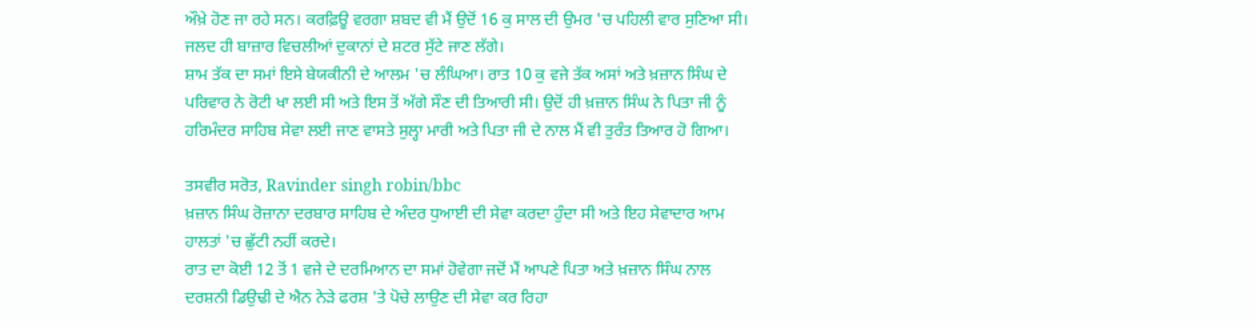ਔਖ਼ੇ ਹੋਣ ਜਾ ਰਹੇ ਸਨ। ਕਰਫ਼ਿਊ ਵਰਗਾ ਸ਼ਬਦ ਵੀ ਮੈਂ ਉਦੋਂ 16 ਕੁ ਸਾਲ ਦੀ ਉਮਰ 'ਚ ਪਹਿਲੀ ਵਾਰ ਸੁਣਿਆ ਸੀ। ਜਲਦ ਹੀ ਬਾਜ਼ਾਰ ਵਿਚਲੀਆਂ ਦੁਕਾਨਾਂ ਦੇ ਸ਼ਟਰ ਸੁੱਟੇ ਜਾਣ ਲੱਗੇ।
ਸ਼ਾਮ ਤੱਕ ਦਾ ਸਮਾਂ ਇਸੇ ਬੇਯਕੀਨੀ ਦੇ ਆਲਮ 'ਚ ਲੰਘਿਆ। ਰਾਤ 10 ਕੁ ਵਜੇ ਤੱਕ ਅਸਾਂ ਅਤੇ ਖ਼ਜ਼ਾਨ ਸਿੰਘ ਦੇ ਪਰਿਵਾਰ ਨੇ ਰੋਟੀ ਖਾ ਲਈ ਸੀ ਅਤੇ ਇਸ ਤੋਂ ਅੱਗੇ ਸੌਣ ਦੀ ਤਿਆਰੀ ਸੀ। ਉਦੋਂ ਹੀ ਖ਼ਜ਼ਾਨ ਸਿੰਘ ਨੇ ਪਿਤਾ ਜੀ ਨੂੰ ਹਰਿਮੰਦਰ ਸਾਹਿਬ ਸੇਵਾ ਲਈ ਜਾਣ ਵਾਸਤੇ ਸੁਲ੍ਹਾ ਮਾਰੀ ਅਤੇ ਪਿਤਾ ਜੀ ਦੇ ਨਾਲ ਮੈਂ ਵੀ ਤੁਰੰਤ ਤਿਆਰ ਹੋ ਗਿਆ।

ਤਸਵੀਰ ਸਰੋਤ, Ravinder singh robin/bbc
ਖ਼ਜ਼ਾਨ ਸਿੰਘ ਰੋਜ਼ਾਨਾ ਦਰਬਾਰ ਸਾਹਿਬ ਦੇ ਅੰਦਰ ਧੁਆਈ ਦੀ ਸੇਵਾ ਕਰਦਾ ਹੁੰਦਾ ਸੀ ਅਤੇ ਇਹ ਸੇਵਾਦਾਰ ਆਮ ਹਾਲਤਾਂ 'ਚ ਛੁੱਟੀ ਨਹੀਂ ਕਰਦੇ।
ਰਾਤ ਦਾ ਕੋਈ 12 ਤੋਂ 1 ਵਜੇ ਦੇ ਦਰਮਿਆਨ ਦਾ ਸਮਾਂ ਹੋਵੇਗਾ ਜਦੋਂ ਮੈਂ ਆਪਣੇ ਪਿਤਾ ਅਤੇ ਖ਼ਜ਼ਾਨ ਸਿੰਘ ਨਾਲ ਦਰਸ਼ਨੀ ਡਿਉਢੀ ਦੇ ਐਨ ਨੇੜੇ ਫਰਸ਼ 'ਤੇ ਪੋਚੇ ਲਾਉਣ ਦੀ ਸੇਵਾ ਕਰ ਰਿਹਾ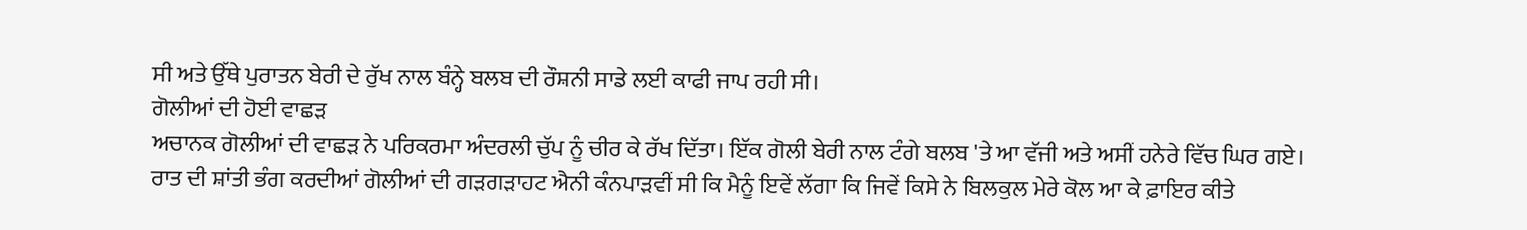ਸੀ ਅਤੇ ਉੱਥੇ ਪੁਰਾਤਨ ਬੇਰੀ ਦੇ ਰੁੱਖ ਨਾਲ ਬੰਨ੍ਹੇ ਬਲਬ ਦੀ ਰੌਸ਼ਨੀ ਸਾਡੇ ਲਈ ਕਾਫੀ ਜਾਪ ਰਹੀ ਸੀ।
ਗੋਲੀਆਂ ਦੀ ਹੋਈ ਵਾਛੜ
ਅਚਾਨਕ ਗੋਲੀਆਂ ਦੀ ਵਾਛੜ ਨੇ ਪਰਿਕਰਮਾ ਅੰਦਰਲੀ ਚੁੱਪ ਨੂੰ ਚੀਰ ਕੇ ਰੱਖ ਦਿੱਤਾ। ਇੱਕ ਗੋਲੀ ਬੇਰੀ ਨਾਲ ਟੰਗੇ ਬਲਬ 'ਤੇ ਆ ਵੱਜੀ ਅਤੇ ਅਸੀਂ ਹਨੇਰੇ ਵਿੱਚ ਘਿਰ ਗਏ।
ਰਾਤ ਦੀ ਸ਼ਾਂਤੀ ਭੰਗ ਕਰਦੀਆਂ ਗੋਲੀਆਂ ਦੀ ਗੜਗੜਾਹਟ ਐਨੀ ਕੰਨਪਾੜਵੀਂ ਸੀ ਕਿ ਮੈਨੂੰ ਇਵੇਂ ਲੱਗਾ ਕਿ ਜਿਵੇਂ ਕਿਸੇ ਨੇ ਬਿਲਕੁਲ ਮੇਰੇ ਕੋਲ ਆ ਕੇ ਫ਼ਾਇਰ ਕੀਤੇ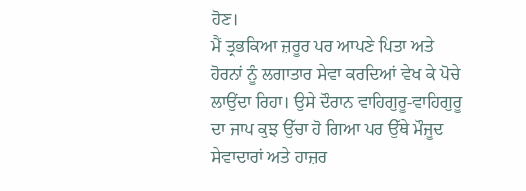ਹੋਣ।
ਮੈਂ ਤ੍ਰਭਕਿਆ ਜ਼ਰੂਰ ਪਰ ਆਪਣੇ ਪਿਤਾ ਅਤੇ ਹੋਰਨਾਂ ਨੂੰ ਲਗਾਤਾਰ ਸੇਵਾ ਕਰਦਿਆਂ ਵੇਖ ਕੇ ਪੋਚੇ ਲਾਉਂਦਾ ਰਿਹਾ। ਉਸੇ ਦੌਰਾਨ ਵਾਹਿਗੁਰੂ-ਵਾਹਿਗੁਰੂ ਦਾ ਜਾਪ ਕੁਝ ਉੱਚਾ ਹੋ ਗਿਆ ਪਰ ਉੱਥੇ ਮੌਜੂਦ ਸੇਵਾਦਾਰਾਂ ਅਤੇ ਹਾਜ਼ਰ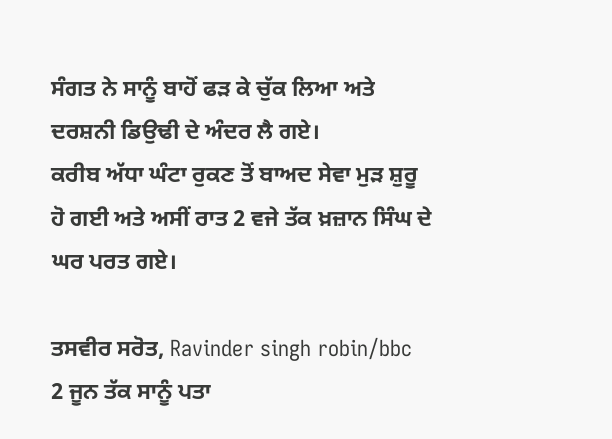ਸੰਗਤ ਨੇ ਸਾਨੂੰ ਬਾਹੋਂ ਫੜ ਕੇ ਚੁੱਕ ਲਿਆ ਅਤੇ ਦਰਸ਼ਨੀ ਡਿਉਢੀ ਦੇ ਅੰਦਰ ਲੈ ਗਏ।
ਕਰੀਬ ਅੱਧਾ ਘੰਟਾ ਰੁਕਣ ਤੋਂ ਬਾਅਦ ਸੇਵਾ ਮੁੜ ਸ਼ੁਰੂ ਹੋ ਗਈ ਅਤੇ ਅਸੀਂ ਰਾਤ 2 ਵਜੇ ਤੱਕ ਖ਼ਜ਼ਾਨ ਸਿੰਘ ਦੇ ਘਰ ਪਰਤ ਗਏ।

ਤਸਵੀਰ ਸਰੋਤ, Ravinder singh robin/bbc
2 ਜੂਨ ਤੱਕ ਸਾਨੂੰ ਪਤਾ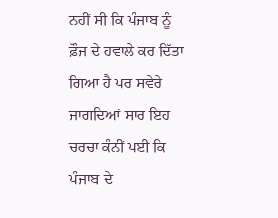ਨਹੀਂ ਸੀ ਕਿ ਪੰਜਾਬ ਨੂੰ ਫ਼ੌਜ ਦੇ ਹਵਾਲੇ ਕਰ ਦਿੱਤਾ ਗਿਆ ਹੈ ਪਰ ਸਵੇਰੇ ਜਾਗਦਿਆਂ ਸਾਰ ਇਹ ਚਰਚਾ ਕੰਨੀਂ ਪਈ ਕਿ ਪੰਜਾਬ ਦੇ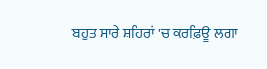ਬਹੁਤ ਸਾਰੇ ਸ਼ਹਿਰਾਂ 'ਚ ਕਰਫ਼ਿਊ ਲਗਾ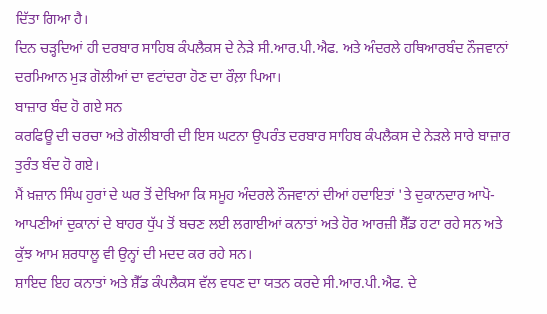ਦਿੱਤਾ ਗਿਆ ਹੈ।
ਦਿਨ ਚੜ੍ਹਦਿਆਂ ਹੀ ਦਰਬਾਰ ਸਾਹਿਬ ਕੰਪਲੈਕਸ ਦੇ ਨੇੜੇ ਸੀ.ਆਰ.ਪੀ.ਐਫ. ਅਤੇ ਅੰਦਰਲੇ ਹਥਿਆਰਬੰਦ ਨੌਜਵਾਨਾਂ ਦਰਮਿਆਨ ਮੁੜ ਗੋਲੀਆਂ ਦਾ ਵਟਾਂਦਰਾ ਹੋਣ ਦਾ ਰੌਲ਼ਾ ਪਿਆ।
ਬਾਜ਼ਾਰ ਬੰਦ ਹੋ ਗਏ ਸਨ
ਕਰਫਿਊ ਦੀ ਚਰਚਾ ਅਤੇ ਗੋਲੀਬਾਰੀ ਦੀ ਇਸ ਘਟਨਾ ਉਪਰੰਤ ਦਰਬਾਰ ਸਾਹਿਬ ਕੰਪਲੈਕਸ ਦੇ ਨੇੜਲੇ ਸਾਰੇ ਬਾਜ਼ਾਰ ਤੁਰੰਤ ਬੰਦ ਹੋ ਗਏ।
ਮੈਂ ਖ਼ਜ਼ਾਨ ਸਿੰਘ ਹੁਰਾਂ ਦੇ ਘਰ ਤੋਂ ਦੇਖਿਆ ਕਿ ਸਮੂਹ ਅੰਦਰਲੇ ਨੌਜਵਾਨਾਂ ਦੀਆਂ ਹਦਾਇਤਾਂ 'ਤੇ ਦੁਕਾਨਦਾਰ ਆਪੋ-ਆਪਣੀਆਂ ਦੁਕਾਨਾਂ ਦੇ ਬਾਹਰ ਧੁੱਪ ਤੋਂ ਬਚਣ ਲਈ ਲਗਾਈਆਂ ਕਨਾਤਾਂ ਅਤੇ ਹੋਰ ਆਰਜ਼ੀ ਸ਼ੈੱਡ ਹਟਾ ਰਹੇ ਸਨ ਅਤੇ ਕੁੱਝ ਆਮ ਸ਼ਰਧਾਲੂ ਵੀ ਉਨ੍ਹਾਂ ਦੀ ਮਦਦ ਕਰ ਰਹੇ ਸਨ।
ਸ਼ਾਇਦ ਇਹ ਕਨਾਤਾਂ ਅਤੇ ਸ਼ੈੱਡ ਕੰਪਲੈਕਸ ਵੱਲ ਵਧਣ ਦਾ ਯਤਨ ਕਰਦੇ ਸੀ.ਆਰ.ਪੀ.ਐਫ. ਦੇ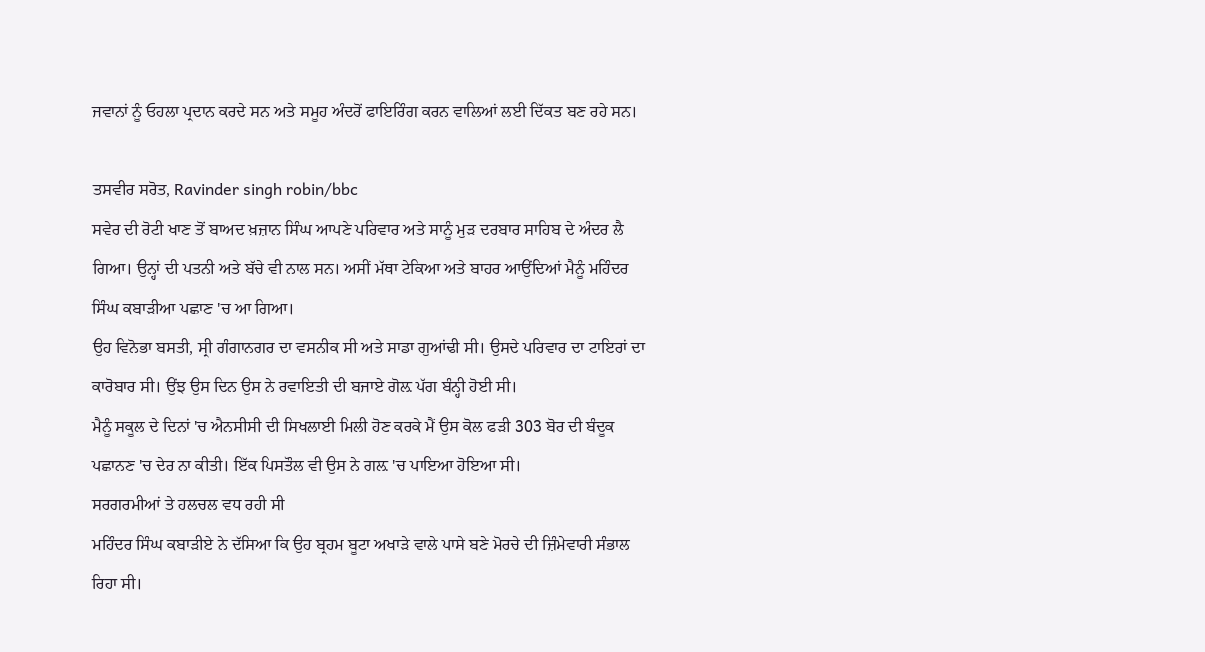ਜਵਾਨਾਂ ਨੂੰ ਓਹਲਾ ਪ੍ਰਦਾਨ ਕਰਦੇ ਸਨ ਅਤੇ ਸਮੂਹ ਅੰਦਰੋਂ ਫਾਇਰਿੰਗ ਕਰਨ ਵਾਲਿਆਂ ਲਈ ਦਿੱਕਤ ਬਣ ਰਹੇ ਸਨ।

ਤਸਵੀਰ ਸਰੋਤ, Ravinder singh robin/bbc
ਸਵੇਰ ਦੀ ਰੋਟੀ ਖਾਣ ਤੋਂ ਬਾਅਦ ਖ਼ਜ਼ਾਨ ਸਿੰਘ ਆਪਣੇ ਪਰਿਵਾਰ ਅਤੇ ਸਾਨੂੰ ਮੁੜ ਦਰਬਾਰ ਸਾਹਿਬ ਦੇ ਅੰਦਰ ਲੈ ਗਿਆ। ਉਨ੍ਹਾਂ ਦੀ ਪਤਨੀ ਅਤੇ ਬੱਚੇ ਵੀ ਨਾਲ ਸਨ। ਅਸੀਂ ਮੱਥਾ ਟੇਕਿਆ ਅਤੇ ਬਾਹਰ ਆਉਂਦਿਆਂ ਮੈਨੂੰ ਮਹਿੰਦਰ ਸਿੰਘ ਕਬਾੜੀਆ ਪਛਾਣ 'ਚ ਆ ਗਿਆ।
ਉਹ ਵਿਨੋਭਾ ਬਸਤੀ, ਸ੍ਰੀ ਗੰਗਾਨਗਰ ਦਾ ਵਸਨੀਕ ਸੀ ਅਤੇ ਸਾਡਾ ਗੁਆਂਢੀ ਸੀ। ਉਸਦੇ ਪਰਿਵਾਰ ਦਾ ਟਾਇਰਾਂ ਦਾ ਕਾਰੋਬਾਰ ਸੀ। ਉਂਝ ਉਸ ਦਿਨ ਉਸ ਨੇ ਰਵਾਇਤੀ ਦੀ ਬਜਾਏ ਗੋਲ਼ ਪੱਗ ਬੰਨ੍ਹੀ ਹੋਈ ਸੀ।
ਮੈਨੂੰ ਸਕੂਲ ਦੇ ਦਿਨਾਂ 'ਚ ਐਨਸੀਸੀ ਦੀ ਸਿਖਲਾਈ ਮਿਲੀ ਹੋਣ ਕਰਕੇ ਮੈਂ ਉਸ ਕੋਲ ਫੜੀ 303 ਬੋਰ ਦੀ ਬੰਦੂਕ ਪਛਾਨਣ 'ਚ ਦੇਰ ਨਾ ਕੀਤੀ। ਇੱਕ ਪਿਸਤੌਲ ਵੀ ਉਸ ਨੇ ਗਲ਼ 'ਚ ਪਾਇਆ ਹੋਇਆ ਸੀ।
ਸਰਗਰਮੀਆਂ ਤੇ ਹਲਚਲ ਵਧ ਰਹੀ ਸੀ
ਮਹਿੰਦਰ ਸਿੰਘ ਕਬਾੜੀਏ ਨੇ ਦੱਸਿਆ ਕਿ ਉਹ ਬ੍ਰਹਮ ਬੂਟਾ ਅਖਾੜੇ ਵਾਲੇ ਪਾਸੇ ਬਣੇ ਮੋਰਚੇ ਦੀ ਜ਼ਿੰਮੇਵਾਰੀ ਸੰਭਾਲ ਰਿਹਾ ਸੀ।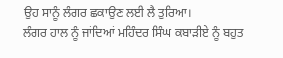ਉਹ ਸਾਨੂੰ ਲੰਗਰ ਛਕਾਉਣ ਲਈ ਲੈ ਤੁਰਿਆ।
ਲੰਗਰ ਹਾਲ ਨੂੰ ਜਾਂਦਿਆਂ ਮਹਿੰਦਰ ਸਿੰਘ ਕਬਾੜੀਏ ਨੂੰ ਬਹੁਤ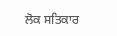ਲੋਕ ਸਤਿਕਾਰ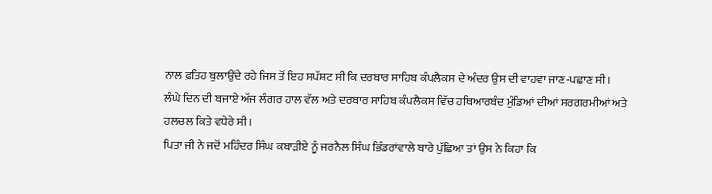ਨਾਲ ਫ਼ਤਿਹ ਬੁਲਾਉਂਦੇ ਰਹੇ ਜਿਸ ਤੋਂ ਇਹ ਸਪੱਸ਼ਟ ਸੀ ਕਿ ਦਰਬਾਰ ਸਾਹਿਬ ਕੰਪਲੈਕਸ ਦੇ ਅੰਦਰ ਉਸ ਦੀ ਵਾਹਵਾ ਜਾਣ-ਪਛਾਣ ਸੀ।
ਲੰਘੇ ਦਿਨ ਦੀ ਬਜਾਏ ਅੱਜ ਲੰਗਰ ਹਾਲ ਵੱਲ ਅਤੇ ਦਰਬਾਰ ਸਾਹਿਬ ਕੰਪਲੈਕਸ ਵਿੱਚ ਹਥਿਆਰਬੰਦ ਮੁੰਡਿਆਂ ਦੀਆਂ ਸਰਗਰਮੀਆਂ ਅਤੇ ਹਲਚਲ ਕਿਤੇ ਵਧੇਰੇ ਸੀ।
ਪਿਤਾ ਜੀ ਨੇ ਜਦੋਂ ਮਹਿੰਦਰ ਸਿੰਘ ਕਬਾੜੀਏ ਨੂੰ ਜਰਨੈਲ ਸਿੰਘ ਭਿੰਡਰਾਂਵਾਲੇ ਬਾਰੇ ਪੁੱਛਿਆ ਤਾਂ ਉਸ ਨੇ ਕਿਹਾ ਕਿ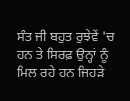ਸੰਤ ਜੀ ਬਹੁਤ ਰੁਝੇਵੇਂ 'ਚ ਹਨ ਤੇ ਸਿਰਫ਼ ਉਨ੍ਹਾਂ ਨੂੰ ਮਿਲ ਰਹੇ ਹਨ ਜਿਹੜੇ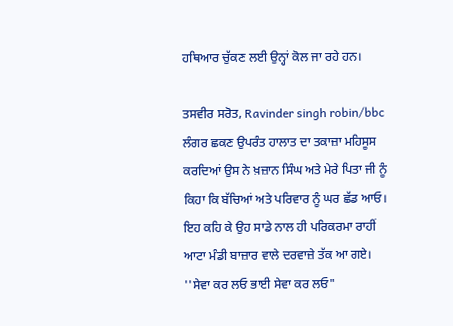ਹਥਿਆਰ ਚੁੱਕਣ ਲਈ ਉਨ੍ਹਾਂ ਕੋਲ ਜਾ ਰਹੇ ਹਨ।

ਤਸਵੀਰ ਸਰੋਤ, Ravinder singh robin/bbc
ਲੰਗਰ ਛਕਣ ਉਪਰੰਤ ਹਾਲਾਤ ਦਾ ਤਕਾਜ਼ਾ ਮਹਿਸੂਸ ਕਰਦਿਆਂ ਉਸ ਨੇ ਖ਼ਜ਼ਾਨ ਸਿੰਘ ਅਤੇ ਮੇਰੇ ਪਿਤਾ ਜੀ ਨੂੰ ਕਿਹਾ ਕਿ ਬੱਚਿਆਂ ਅਤੇ ਪਰਿਵਾਰ ਨੂੰ ਘਰ ਛੱਡ ਆਓ। ਇਹ ਕਹਿ ਕੇ ਉਹ ਸਾਡੇ ਨਾਲ ਹੀ ਪਰਿਕਰਮਾ ਰਾਹੀਂ ਆਟਾ ਮੰਡੀ ਬਾਜ਼ਾਰ ਵਾਲੇ ਦਰਵਾਜ਼ੇ ਤੱਕ ਆ ਗਏ।
''ਸੇਵਾ ਕਰ ਲਓ ਭਾਈ ਸੇਵਾ ਕਰ ਲਓ"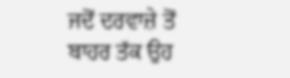ਜਦੋਂ ਦਰਵਾਜ਼ੇ ਤੋਂ ਬਾਹਰ ਤੱਕ ਉਹ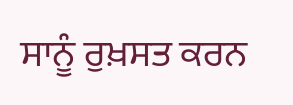ਸਾਨੂੰ ਰੁਖ਼ਸਤ ਕਰਨ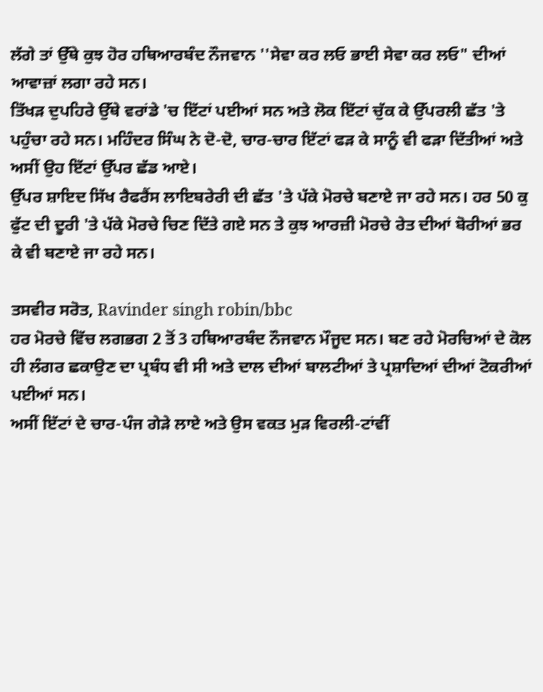ਲੱਗੇ ਤਾਂ ਉੱਥੇ ਕੁਝ ਹੋਰ ਹਥਿਆਰਬੰਦ ਨੌਜਵਾਨ ''ਸੇਵਾ ਕਰ ਲਓ ਭਾਈ ਸੇਵਾ ਕਰ ਲਓ" ਦੀਆਂ ਆਵਾਜ਼ਾਂ ਲਗਾ ਰਹੇ ਸਨ।
ਤਿੱਖੜ ਦੁਪਹਿਰੇ ਉੱਥੇ ਵਰਾਂਡੇ 'ਚ ਇੱਟਾਂ ਪਈਆਂ ਸਨ ਅਤੇ ਲੋਕ ਇੱਟਾਂ ਚੁੱਕ ਕੇ ਉੱਪਰਲੀ ਛੱਤ 'ਤੇ ਪਹੁੰਚਾ ਰਹੇ ਸਨ। ਮਹਿੰਦਰ ਸਿੰਘ ਨੇ ਦੋ-ਦੋ, ਚਾਰ-ਚਾਰ ਇੱਟਾਂ ਫੜ ਕੇ ਸਾਨੂੰ ਵੀ ਫੜਾ ਦਿੱਤੀਆਂ ਅਤੇ ਅਸੀਂ ਉਹ ਇੱਟਾਂ ਉੱਪਰ ਛੱਡ ਆਏ।
ਉੱਪਰ ਸ਼ਾਇਦ ਸਿੱਖ ਰੈਫਰੈਂਸ ਲਾਇਬਰੇਰੀ ਦੀ ਛੱਤ 'ਤੇ ਪੱਕੇ ਮੋਰਚੇ ਬਣਾਏ ਜਾ ਰਹੇ ਸਨ। ਹਰ 50 ਕੁ ਫੁੱਟ ਦੀ ਦੂਰੀ 'ਤੇ ਪੱਕੇ ਮੋਰਚੇ ਚਿਣ ਦਿੱਤੇ ਗਏ ਸਨ ਤੇ ਕੁਝ ਆਰਜ਼ੀ ਮੋਰਚੇ ਰੇਤ ਦੀਆਂ ਬੋਰੀਆਂ ਭਰ ਕੇ ਵੀ ਬਣਾਏ ਜਾ ਰਹੇ ਸਨ।

ਤਸਵੀਰ ਸਰੋਤ, Ravinder singh robin/bbc
ਹਰ ਮੋਰਚੇ ਵਿੱਚ ਲਗਭਗ 2 ਤੋਂ 3 ਹਥਿਆਰਬੰਦ ਨੌਜਵਾਨ ਮੌਜੂਦ ਸਨ। ਬਣ ਰਹੇ ਮੋਰਚਿਆਂ ਦੇ ਕੋਲ ਹੀ ਲੰਗਰ ਛਕਾਉਣ ਦਾ ਪ੍ਰਬੰਧ ਵੀ ਸੀ ਅਤੇ ਦਾਲ ਦੀਆਂ ਬਾਲਟੀਆਂ ਤੇ ਪ੍ਰਸ਼ਾਦਿਆਂ ਦੀਆਂ ਟੋਕਰੀਆਂ ਪਈਆਂ ਸਨ।
ਅਸੀਂ ਇੱਟਾਂ ਦੇ ਚਾਰ-ਪੰਜ ਗੇੜੇ ਲਾਏ ਅਤੇ ਉਸ ਵਕਤ ਮੁੜ ਵਿਰਲੀ-ਟਾਂਵੀਂ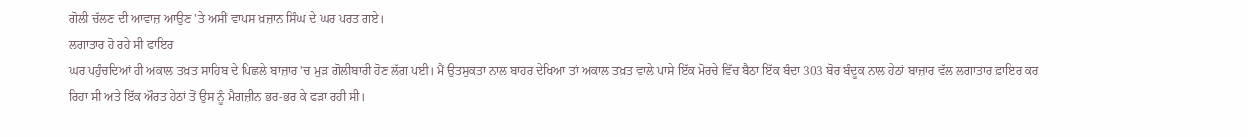ਗੋਲੀ ਚੱਲਣ ਦੀ ਆਵਾਜ਼ ਆਉਣ 'ਤੇ ਅਸੀਂ ਵਾਪਸ ਖ਼ਜ਼ਾਨ ਸਿੰਘ ਦੇ ਘਰ ਪਰਤ ਗਏ।
ਲਗਾਤਾਰ ਹੋ ਰਹੇ ਸੀ ਫਾਇਰ
ਘਰ ਪਹੁੰਚਦਿਆਂ ਹੀ ਅਕਾਲ ਤਖ਼ਤ ਸਾਹਿਬ ਦੇ ਪਿਛਲੇ ਬਾਜ਼ਾਰ 'ਚ ਮੁੜ ਗੋਲੀਬਾਰੀ ਹੋਣ ਲੱਗ ਪਈ। ਮੈਂ ਉਤਸੁਕਤਾ ਨਾਲ ਬਾਹਰ ਦੇਖਿਆ ਤਾਂ ਅਕਾਲ ਤਖ਼ਤ ਵਾਲੇ ਪਾਸੇ ਇੱਕ ਮੋਰਚੇ ਵਿੱਚ ਬੈਠਾ ਇੱਕ ਬੰਦਾ 303 ਬੋਰ ਬੰਦੂਕ ਨਾਲ ਹੇਠਾਂ ਬਾਜ਼ਾਰ ਵੱਲ ਲਗਾਤਾਰ ਫ਼ਾਇਰ ਕਰ ਰਿਹਾ ਸੀ ਅਤੇ ਇੱਕ ਔਰਤ ਹੇਠਾਂ ਤੋਂ ਉਸ ਨੂੰ ਮੈਗਜ਼ੀਨ ਭਰ-ਭਰ ਕੇ ਫੜਾ ਰਹੀ ਸੀ।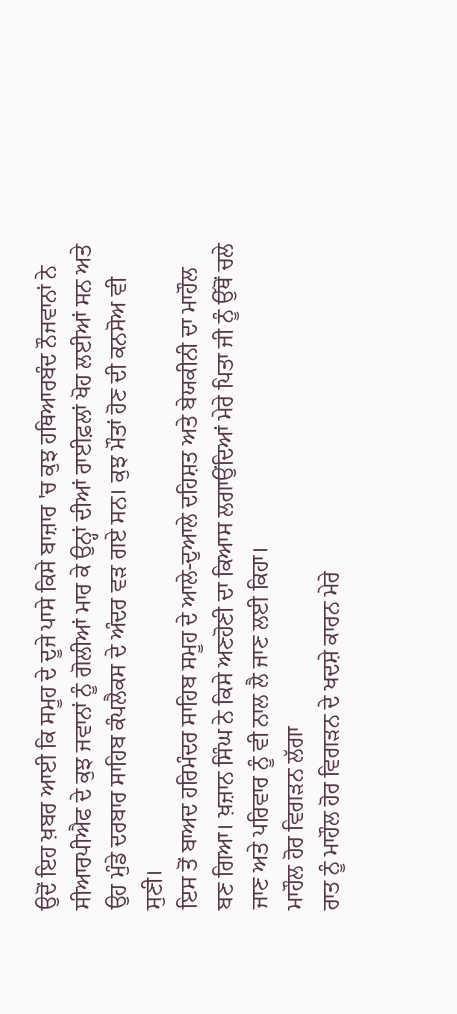ਉਦੋਂ ਇਹ ਖ਼ਬਰ ਆਈ ਕਿ ਸਮੂਹ ਦੇ ਦੂਜੇ ਪਾਸੇ ਕਿਸੇ ਬਾਜ਼ਾਰ 'ਚ ਕੁਝ ਹਥਿਆਰਬੰਦ ਨੌਜਵਾਨਾਂ ਨੇ ਸੀਆਰਪੀਐਫ ਦੇ ਕੁਝ ਜਵਾਨਾਂ ਨੂੰ ਗੋਲੀਆਂ ਮਾਰ ਕੇ ਉਨ੍ਹਾਂ ਦੀਆਂ ਰਾਈਫ਼ਲਾਂ ਖੋਹ ਲਈਆਂ ਸਨ ਅਤੇ ਉਹ ਮੁੰਡੇ ਦਰਬਾਰ ਸਾਹਿਬ ਕੰਪਲੈਕਸ ਦੇ ਅੰਦਰ ਵੜ ਗਏ ਸਨ। ਕੁਝ ਮੌਤਾਂ ਹੋਣ ਦੀ ਕਨਸੋਅ ਵੀ ਸੁਣੀ।
ਇਸ ਤੋਂ ਬਾਅਦ ਹਰਿਮੰਦਰ ਸਾਹਿਬ ਸਮੂਹ ਦੇ ਆਲੇ-ਦੁਆਲੇ ਦਹਿਸ਼ਤ ਅਤੇ ਬੇਯਕੀਨੀ ਦਾ ਮਾਹੌਲ ਬਣ ਗਿਆ। ਖ਼ਜ਼ਾਨ ਸਿੰਘ ਨੇ ਕਿਸੇ ਅਣਹੋਣੀ ਦਾ ਕਿਆਸ ਲਗਾਉਂਦਿਆਂ ਮੇਰੇ ਪਿਤਾ ਜੀ ਨੂੰ ਉੱਥੋਂ ਚਲੇ ਜਾਣ ਅਤੇ ਪਰਿਵਾਰ ਨੂੰ ਵੀ ਨਾਲ ਲੈ ਜਾਣ ਲਈ ਕਿਹਾ।
ਮਾਹੌਲ ਹੋਰ ਵਿਗੜਨ ਲੱਗਾ
ਰਾਤ ਨੂੰ ਮਾਹੌਲ ਹੋਰ ਵਿਗੜਨ ਦੇ ਖਦਸ਼ੇ ਕਾਰਨ ਮੇਰੇ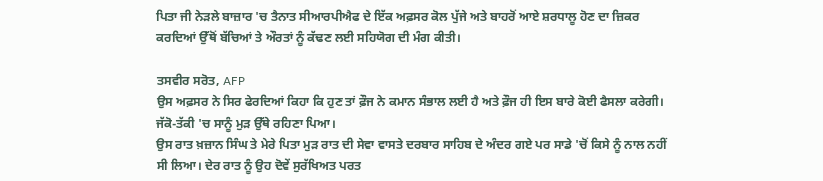ਪਿਤਾ ਜੀ ਨੇੜਲੇ ਬਾਜ਼ਾਰ 'ਚ ਤੈਨਾਤ ਸੀਆਰਪੀਐਫ ਦੇ ਇੱਕ ਅਫ਼ਸਰ ਕੋਲ ਪੁੱਜੇ ਅਤੇ ਬਾਹਰੋਂ ਆਏ ਸ਼ਰਧਾਲੂ ਹੋਣ ਦਾ ਜ਼ਿਕਰ ਕਰਦਿਆਂ ਉੱਥੋਂ ਬੱਚਿਆਂ ਤੇ ਔਰਤਾਂ ਨੂੰ ਕੱਢਣ ਲਈ ਸਹਿਯੋਗ ਦੀ ਮੰਗ ਕੀਤੀ।

ਤਸਵੀਰ ਸਰੋਤ, AFP
ਉਸ ਅਫ਼ਸਰ ਨੇ ਸਿਰ ਫੇਰਦਿਆਂ ਕਿਹਾ ਕਿ ਹੁਣ ਤਾਂ ਫ਼ੌਜ ਨੇ ਕਮਾਨ ਸੰਭਾਲ ਲਈ ਹੈ ਅਤੇ ਫ਼ੌਜ ਹੀ ਇਸ ਬਾਰੇ ਕੋਈ ਫੈਸਲਾ ਕਰੇਗੀ। ਜੱਕੋ-ਤੱਕੀ 'ਚ ਸਾਨੂੰ ਮੁੜ ਉੱਥੇ ਰਹਿਣਾ ਪਿਆ।
ਉਸ ਰਾਤ ਖ਼ਜ਼ਾਨ ਸਿੰਘ ਤੇ ਮੇਰੇ ਪਿਤਾ ਮੁੜ ਰਾਤ ਦੀ ਸੇਵਾ ਵਾਸਤੇ ਦਰਬਾਰ ਸਾਹਿਬ ਦੇ ਅੰਦਰ ਗਏ ਪਰ ਸਾਡੇ 'ਚੋਂ ਕਿਸੇ ਨੂੰ ਨਾਲ ਨਹੀਂ ਸੀ ਲਿਆ। ਦੇਰ ਰਾਤ ਨੂੰ ਉਹ ਦੋਵੇਂ ਸੁਰੱਖਿਅਤ ਪਰਤ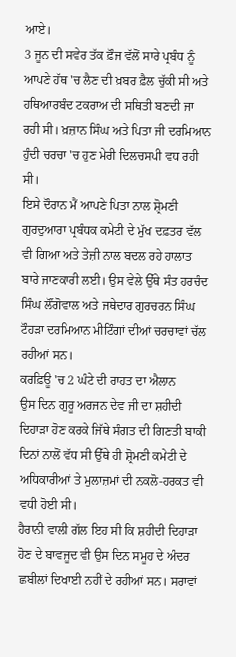ਆਏ।
3 ਜੂਨ ਦੀ ਸਵੇਰ ਤੱਕ ਫ਼ੌਜ ਵੱਲੋਂ ਸਾਰੇ ਪ੍ਰਬੰਧ ਨੂੰ ਆਪਣੇ ਹੱਥ 'ਚ ਲੈਣ ਦੀ ਖ਼ਬਰ ਫ਼ੈਲ ਚੁੱਕੀ ਸੀ ਅਤੇ ਹਥਿਆਰਬੰਦ ਟਕਰਾਅ ਦੀ ਸਥਿਤੀ ਬਣਦੀ ਜਾ ਰਹੀ ਸੀ। ਖ਼ਜ਼ਾਨ ਸਿੰਘ ਅਤੇ ਪਿਤਾ ਜੀ ਦਰਮਿਆਨ ਹੁੰਦੀ ਚਰਚਾ 'ਚ ਹੁਣ ਮੇਰੀ ਦਿਲਚਸਪੀ ਵਧ ਰਹੀ ਸੀ।
ਇਸੇ ਦੌਰਾਨ ਮੈਂ ਆਪਣੇ ਪਿਤਾ ਨਾਲ ਸ਼੍ਰੋਮਣੀ ਗੁਰਦੁਆਰਾ ਪ੍ਰਬੰਧਕ ਕਮੇਟੀ ਦੇ ਮੁੱਖ ਦਫ਼ਤਰ ਵੱਲ ਵੀ ਗਿਆ ਅਤੇ ਤੇਜ਼ੀ ਨਾਲ ਬਦਲ ਰਹੇ ਹਾਲਾਤ ਬਾਰੇ ਜਾਣਕਾਰੀ ਲਈ। ਉਸ ਵੇਲੇ ਉੱਥੇ ਸੰਤ ਹਰਚੰਦ ਸਿੰਘ ਲੌਂਗੋਵਾਲ ਅਤੇ ਜਥੇਦਾਰ ਗੁਰਚਰਨ ਸਿੰਘ ਟੌਹੜਾ ਦਰਮਿਆਨ ਮੀਟਿੰਗਾਂ ਦੀਆਂ ਚਰਚਾਵਾਂ ਚੱਲ ਰਹੀਆਂ ਸਨ।
ਕਰਫ਼ਿਊ 'ਚ 2 ਘੰਟੇ ਦੀ ਰਾਹਤ ਦਾ ਐਲਾਨ
ਉਸ ਦਿਨ ਗੁਰੂ ਅਰਜਨ ਦੇਵ ਜੀ ਦਾ ਸ਼ਹੀਦੀ ਦਿਹਾੜਾ ਹੋਣ ਕਰਕੇ ਜਿੱਥੇ ਸੰਗਤ ਦੀ ਗਿਣਤੀ ਬਾਕੀ ਦਿਨਾਂ ਨਾਲੋਂ ਵੱਧ ਸੀ ਉੱਥੇ ਹੀ ਸ਼੍ਰੋਮਣੀ ਕਮੇਟੀ ਦੇ ਅਧਿਕਾਰੀਆਂ ਤੇ ਮੁਲਾਜ਼ਮਾਂ ਦੀ ਨਕਲੋ-ਹਰਕਤ ਵੀ ਵਧੀ ਹੋਈ ਸੀ।
ਹੈਰਾਨੀ ਵਾਲੀ ਗੱਲ ਇਹ ਸੀ ਕਿ ਸ਼ਹੀਦੀ ਦਿਹਾੜਾ ਹੋਣ ਦੇ ਬਾਵਜੂਦ ਵੀ ਉਸ ਦਿਨ ਸਮੂਹ ਦੇ ਅੰਦਰ ਛਬੀਲਾਂ ਦਿਖਾਈ ਨਹੀਂ ਦੇ ਰਹੀਆਂ ਸਨ। ਸਰਾਵਾਂ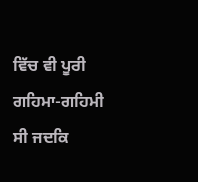ਵਿੱਚ ਵੀ ਪੂਰੀ ਗਹਿਮਾ-ਗਹਿਮੀ ਸੀ ਜਦਕਿ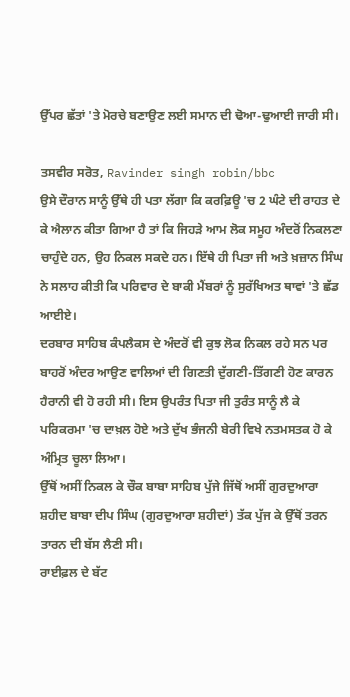ਉੱਪਰ ਛੱਤਾਂ 'ਤੇ ਮੋਰਚੇ ਬਣਾਉਣ ਲਈ ਸਮਾਨ ਦੀ ਢੋਆ-ਢੁਆਈ ਜਾਰੀ ਸੀ।

ਤਸਵੀਰ ਸਰੋਤ, Ravinder singh robin/bbc
ਉਸੇ ਦੌਰਾਨ ਸਾਨੂੰ ਉੱਥੇ ਹੀ ਪਤਾ ਲੱਗਾ ਕਿ ਕਰਫ਼ਿਊ 'ਚ 2 ਘੰਟੇ ਦੀ ਰਾਹਤ ਦੇ ਕੇ ਐਲਾਨ ਕੀਤਾ ਗਿਆ ਹੈ ਤਾਂ ਕਿ ਜਿਹੜੇ ਆਮ ਲੋਕ ਸਮੂਹ ਅੰਦਰੋਂ ਨਿਕਲਣਾ ਚਾਹੁੰਦੇ ਹਨ, ਉਹ ਨਿਕਲ ਸਕਦੇ ਹਨ। ਇੱਥੇ ਹੀ ਪਿਤਾ ਜੀ ਅਤੇ ਖ਼ਜ਼ਾਨ ਸਿੰਘ ਨੇ ਸਲਾਹ ਕੀਤੀ ਕਿ ਪਰਿਵਾਰ ਦੇ ਬਾਕੀ ਮੈਂਬਰਾਂ ਨੂੰ ਸੁਰੱਖਿਅਤ ਥਾਵਾਂ 'ਤੇ ਛੱਡ ਆਈਏ।
ਦਰਬਾਰ ਸਾਹਿਬ ਕੰਪਲੈਕਸ ਦੇ ਅੰਦਰੋਂ ਵੀ ਕੁਝ ਲੋਕ ਨਿਕਲ ਰਹੇ ਸਨ ਪਰ ਬਾਹਰੋਂ ਅੰਦਰ ਆਉਣ ਵਾਲਿਆਂ ਦੀ ਗਿਣਤੀ ਦੁੱਗਣੀ-ਤਿੱਗਣੀ ਹੋਣ ਕਾਰਨ ਹੈਰਾਨੀ ਵੀ ਹੋ ਰਹੀ ਸੀ। ਇਸ ਉਪਰੰਤ ਪਿਤਾ ਜੀ ਤੁਰੰਤ ਸਾਨੂੰ ਲੈ ਕੇ ਪਰਿਕਰਮਾ 'ਚ ਦਾਖ਼ਲ ਹੋਏ ਅਤੇ ਦੁੱਖ ਭੰਜਨੀ ਬੇਰੀ ਵਿਖੇ ਨਤਮਸਤਕ ਹੋ ਕੇ ਅੰਮ੍ਰਿਤ ਚੂਲਾ ਲਿਆ।
ਉੱਥੋਂ ਅਸੀਂ ਨਿਕਲ ਕੇ ਚੌਕ ਬਾਬਾ ਸਾਹਿਬ ਪੁੱਜੇ ਜਿੱਥੋਂ ਅਸੀਂ ਗੁਰਦੁਆਰਾ ਸ਼ਹੀਦ ਬਾਬਾ ਦੀਪ ਸਿੰਘ (ਗੁਰਦੁਆਰਾ ਸ਼ਹੀਦਾਂ) ਤੱਕ ਪੁੱਜ ਕੇ ਉੱਥੋਂ ਤਰਨ ਤਾਰਨ ਦੀ ਬੱਸ ਲੈਣੀ ਸੀ।
ਰਾਈਫ਼ਲ ਦੇ ਬੱਟ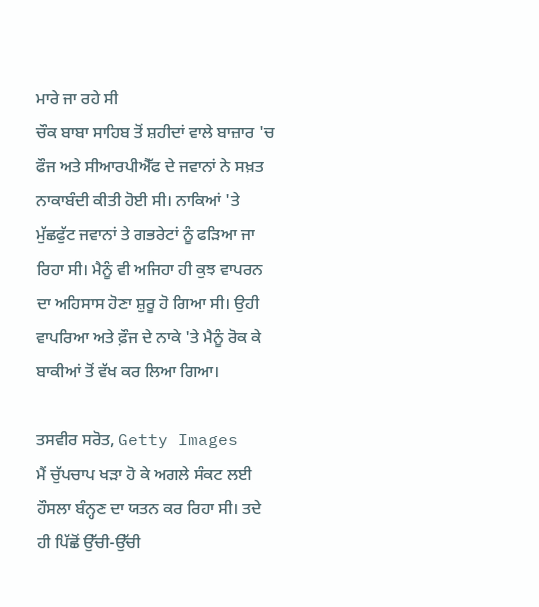ਮਾਰੇ ਜਾ ਰਹੇ ਸੀ
ਚੌਕ ਬਾਬਾ ਸਾਹਿਬ ਤੋਂ ਸ਼ਹੀਦਾਂ ਵਾਲੇ ਬਾਜ਼ਾਰ 'ਚ ਫੌਜ ਅਤੇ ਸੀਆਰਪੀਐੱਫ ਦੇ ਜਵਾਨਾਂ ਨੇ ਸਖ਼ਤ ਨਾਕਾਬੰਦੀ ਕੀਤੀ ਹੋਈ ਸੀ। ਨਾਕਿਆਂ 'ਤੇ ਮੁੱਛਫੁੱਟ ਜਵਾਨਾਂ ਤੇ ਗਭਰੇਟਾਂ ਨੂੰ ਫੜਿਆ ਜਾ ਰਿਹਾ ਸੀ। ਮੈਨੂੰ ਵੀ ਅਜਿਹਾ ਹੀ ਕੁਝ ਵਾਪਰਨ ਦਾ ਅਹਿਸਾਸ ਹੋਣਾ ਸ਼ੁਰੂ ਹੋ ਗਿਆ ਸੀ। ਉਹੀ ਵਾਪਰਿਆ ਅਤੇ ਫ਼ੌਜ ਦੇ ਨਾਕੇ 'ਤੇ ਮੈਨੂੰ ਰੋਕ ਕੇ ਬਾਕੀਆਂ ਤੋਂ ਵੱਖ ਕਰ ਲਿਆ ਗਿਆ।

ਤਸਵੀਰ ਸਰੋਤ, Getty Images
ਮੈਂ ਚੁੱਪਚਾਪ ਖੜਾ ਹੋ ਕੇ ਅਗਲੇ ਸੰਕਟ ਲਈ ਹੌਸਲਾ ਬੰਨ੍ਹਣ ਦਾ ਯਤਨ ਕਰ ਰਿਹਾ ਸੀ। ਤਦੇ ਹੀ ਪਿੱਛੋਂ ਉੱਚੀ-ਉੱਚੀ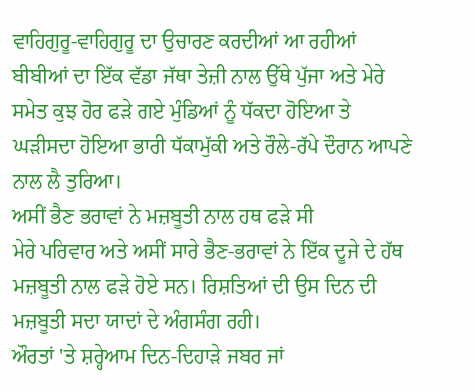ਵਾਹਿਗੁਰੂ-ਵਾਹਿਗੁਰੂ ਦਾ ਉਚਾਰਣ ਕਰਦੀਆਂ ਆ ਰਹੀਆਂ ਬੀਬੀਆਂ ਦਾ ਇੱਕ ਵੱਡਾ ਜੱਥਾ ਤੇਜ਼ੀ ਨਾਲ ਉੱਥੇ ਪੁੱਜਾ ਅਤੇ ਮੇਰੇ ਸਮੇਤ ਕੁਝ ਹੋਰ ਫੜੇ ਗਏ ਮੁੰਡਿਆਂ ਨੂੰ ਧੱਕਦਾ ਹੋਇਆ ਤੇ ਘੜੀਸਦਾ ਹੋਇਆ ਭਾਰੀ ਧੱਕਾਮੁੱਕੀ ਅਤੇ ਰੌਲੇ-ਰੱਪੇ ਦੌਰਾਨ ਆਪਣੇ ਨਾਲ ਲੈ ਤੁਰਿਆ।
ਅਸੀਂ ਭੈਣ ਭਰਾਵਾਂ ਨੇ ਮਜ਼ਬੂਤੀ ਨਾਲ ਹਥ ਫੜੇ ਸੀ
ਮੇਰੇ ਪਰਿਵਾਰ ਅਤੇ ਅਸੀਂ ਸਾਰੇ ਭੈਣ-ਭਰਾਵਾਂ ਨੇ ਇੱਕ ਦੂਜੇ ਦੇ ਹੱਥ ਮਜ਼ਬੂਤੀ ਨਾਲ ਫੜੇ ਹੋਏ ਸਨ। ਰਿਸ਼ਤਿਆਂ ਦੀ ਉਸ ਦਿਨ ਦੀ ਮਜ਼ਬੂਤੀ ਸਦਾ ਯਾਦਾਂ ਦੇ ਅੰਗਸੰਗ ਰਹੀ।
ਔਰਤਾਂ 'ਤੇ ਸ਼ਰ੍ਹੇਆਮ ਦਿਨ-ਦਿਹਾੜੇ ਜਬਰ ਜਾਂ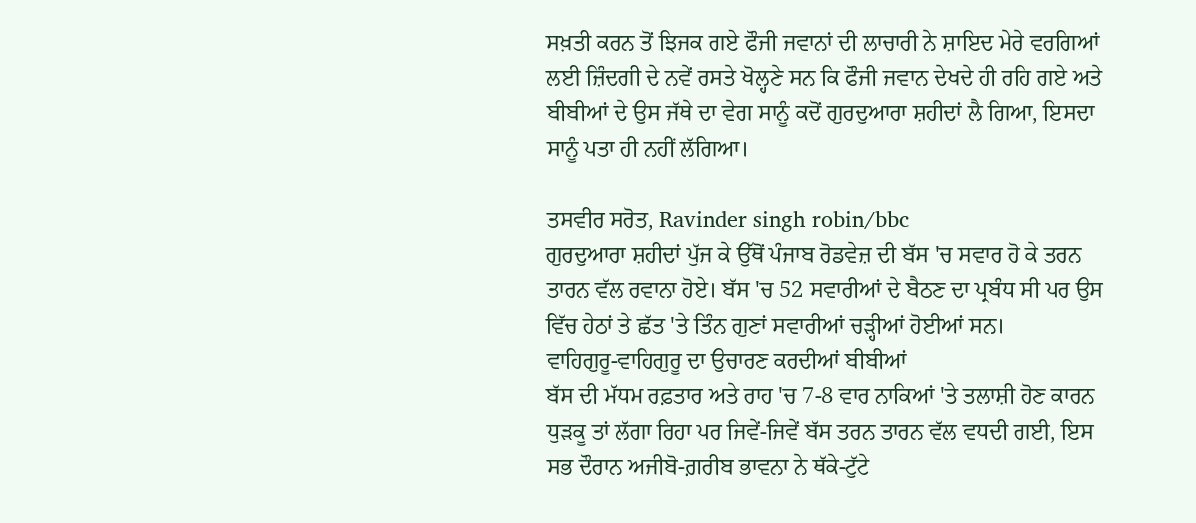ਸਖ਼ਤੀ ਕਰਨ ਤੋਂ ਝਿਜਕ ਗਏ ਫੌਜੀ ਜਵਾਨਾਂ ਦੀ ਲਾਚਾਰੀ ਨੇ ਸ਼ਾਇਦ ਮੇਰੇ ਵਰਗਿਆਂ ਲਈ ਜ਼ਿੰਦਗੀ ਦੇ ਨਵੇਂ ਰਸਤੇ ਖੋਲ੍ਹਣੇ ਸਨ ਕਿ ਫੌਜੀ ਜਵਾਨ ਦੇਖਦੇ ਹੀ ਰਹਿ ਗਏ ਅਤੇ ਬੀਬੀਆਂ ਦੇ ਉਸ ਜੱਥੇ ਦਾ ਵੇਗ ਸਾਨੂੰ ਕਦੋਂ ਗੁਰਦੁਆਰਾ ਸ਼ਹੀਦਾਂ ਲੈ ਗਿਆ, ਇਸਦਾ ਸਾਨੂੰ ਪਤਾ ਹੀ ਨਹੀਂ ਲੱਗਿਆ।

ਤਸਵੀਰ ਸਰੋਤ, Ravinder singh robin/bbc
ਗੁਰਦੁਆਰਾ ਸ਼ਹੀਦਾਂ ਪੁੱਜ ਕੇ ਉੱਥੋਂ ਪੰਜਾਬ ਰੋਡਵੇਜ਼ ਦੀ ਬੱਸ 'ਚ ਸਵਾਰ ਹੋ ਕੇ ਤਰਨ ਤਾਰਨ ਵੱਲ ਰਵਾਨਾ ਹੋਏ। ਬੱਸ 'ਚ 52 ਸਵਾਰੀਆਂ ਦੇ ਬੈਠਣ ਦਾ ਪ੍ਰਬੰਧ ਸੀ ਪਰ ਉਸ ਵਿੱਚ ਹੇਠਾਂ ਤੇ ਛੱਤ 'ਤੇ ਤਿੰਨ ਗੁਣਾਂ ਸਵਾਰੀਆਂ ਚੜ੍ਹੀਆਂ ਹੋਈਆਂ ਸਨ।
ਵਾਹਿਗੁਰੂ-ਵਾਹਿਗੁਰੂ ਦਾ ਉਚਾਰਣ ਕਰਦੀਆਂ ਬੀਬੀਆਂ
ਬੱਸ ਦੀ ਮੱਧਮ ਰਫ਼ਤਾਰ ਅਤੇ ਰਾਹ 'ਚ 7-8 ਵਾਰ ਨਾਕਿਆਂ 'ਤੇ ਤਲਾਸ਼ੀ ਹੋਣ ਕਾਰਨ ਧੁੜਕੂ ਤਾਂ ਲੱਗਾ ਰਿਹਾ ਪਰ ਜਿਵੇਂ-ਜਿਵੇਂ ਬੱਸ ਤਰਨ ਤਾਰਨ ਵੱਲ ਵਧਦੀ ਗਈ, ਇਸ ਸਭ ਦੌਰਾਨ ਅਜੀਬੋ-ਗ਼ਰੀਬ ਭਾਵਨਾ ਨੇ ਥੱਕੇ-ਟੁੱਟੇ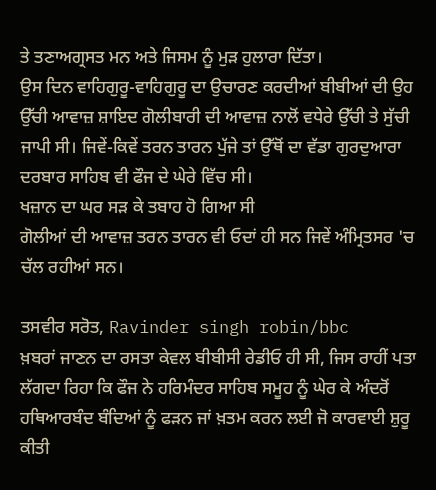ਤੇ ਤਣਾਅਗ੍ਰਸਤ ਮਨ ਅਤੇ ਜਿਸਮ ਨੂੰ ਮੁੜ ਹੁਲਾਰਾ ਦਿੱਤਾ।
ਉਸ ਦਿਨ ਵਾਹਿਗੁਰੂ-ਵਾਹਿਗੁਰੂ ਦਾ ਉਚਾਰਣ ਕਰਦੀਆਂ ਬੀਬੀਆਂ ਦੀ ਉਹ ਉੱਚੀ ਆਵਾਜ਼ ਸ਼ਾਇਦ ਗੋਲੀਬਾਰੀ ਦੀ ਆਵਾਜ਼ ਨਾਲੋਂ ਵਧੇਰੇ ਉੱਚੀ ਤੇ ਸੁੱਚੀ ਜਾਪੀ ਸੀ। ਜਿਵੇਂ-ਕਿਵੇਂ ਤਰਨ ਤਾਰਨ ਪੁੱਜੇ ਤਾਂ ਉੱਥੋਂ ਦਾ ਵੱਡਾ ਗੁਰਦੁਆਰਾ ਦਰਬਾਰ ਸਾਹਿਬ ਵੀ ਫੌਜ ਦੇ ਘੇਰੇ ਵਿੱਚ ਸੀ।
ਖਜ਼ਾਨ ਦਾ ਘਰ ਸੜ ਕੇ ਤਬਾਹ ਹੋ ਗਿਆ ਸੀ
ਗੋਲੀਆਂ ਦੀ ਆਵਾਜ਼ ਤਰਨ ਤਾਰਨ ਵੀ ਓਦਾਂ ਹੀ ਸਨ ਜਿਵੇਂ ਅੰਮ੍ਰਿਤਸਰ 'ਚ ਚੱਲ ਰਹੀਆਂ ਸਨ।

ਤਸਵੀਰ ਸਰੋਤ, Ravinder singh robin/bbc
ਖ਼ਬਰਾਂ ਜਾਣਨ ਦਾ ਰਸਤਾ ਕੇਵਲ ਬੀਬੀਸੀ ਰੇਡੀਓ ਹੀ ਸੀ, ਜਿਸ ਰਾਹੀਂ ਪਤਾ ਲੱਗਦਾ ਰਿਹਾ ਕਿ ਫੌਜ ਨੇ ਹਰਿਮੰਦਰ ਸਾਹਿਬ ਸਮੂਹ ਨੂੰ ਘੇਰ ਕੇ ਅੰਦਰੋਂ ਹਥਿਆਰਬੰਦ ਬੰਦਿਆਂ ਨੂੰ ਫੜਨ ਜਾਂ ਖ਼ਤਮ ਕਰਨ ਲਈ ਜੋ ਕਾਰਵਾਈ ਸ਼ੁਰੂ ਕੀਤੀ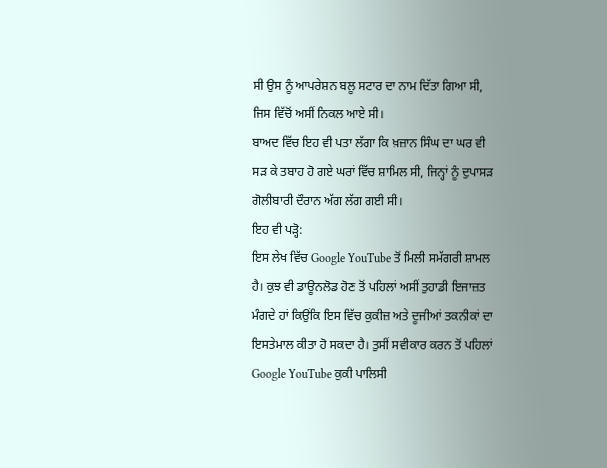ਸੀ ਉਸ ਨੂੰ ਆਪਰੇਸ਼ਨ ਬਲੂ ਸਟਾਰ ਦਾ ਨਾਮ ਦਿੱਤਾ ਗਿਆ ਸੀ, ਜਿਸ ਵਿੱਚੋਂ ਅਸੀਂ ਨਿਕਲ ਆਏ ਸੀ।
ਬਾਅਦ ਵਿੱਚ ਇਹ ਵੀ ਪਤਾ ਲੱਗਾ ਕਿ ਖ਼ਜ਼ਾਨ ਸਿੰਘ ਦਾ ਘਰ ਵੀ ਸੜ ਕੇ ਤਬਾਹ ਹੋ ਗਏ ਘਰਾਂ ਵਿੱਚ ਸ਼ਾਮਿਲ ਸੀ, ਜਿਨ੍ਹਾਂ ਨੂੰ ਦੁਪਾਸੜ ਗੋਲੀਬਾਰੀ ਦੌਰਾਨ ਅੱਗ ਲੱਗ ਗਈ ਸੀ।
ਇਹ ਵੀ ਪੜ੍ਹੋ:
ਇਸ ਲੇਖ ਵਿੱਚ Google YouTube ਤੋਂ ਮਿਲੀ ਸਮੱਗਰੀ ਸ਼ਾਮਲ ਹੈ। ਕੁਝ ਵੀ ਡਾਊਨਲੋਡ ਹੋਣ ਤੋਂ ਪਹਿਲਾਂ ਅਸੀਂ ਤੁਹਾਡੀ ਇਜਾਜ਼ਤ ਮੰਗਦੇ ਹਾਂ ਕਿਉਂਕਿ ਇਸ ਵਿੱਚ ਕੁਕੀਜ਼ ਅਤੇ ਦੂਜੀਆਂ ਤਕਨੀਕਾਂ ਦਾ ਇਸਤੇਮਾਲ ਕੀਤਾ ਹੋ ਸਕਦਾ ਹੈ। ਤੁਸੀਂ ਸਵੀਕਾਰ ਕਰਨ ਤੋਂ ਪਹਿਲਾਂ Google YouTube ਕੁਕੀ ਪਾਲਿਸੀ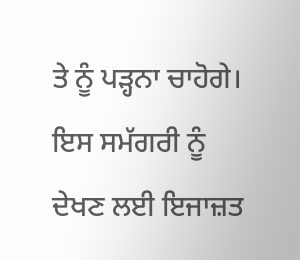ਤੇ ਨੂੰ ਪੜ੍ਹਨਾ ਚਾਹੋਗੇ। ਇਸ ਸਮੱਗਰੀ ਨੂੰ ਦੇਖਣ ਲਈ ਇਜਾਜ਼ਤ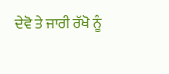ਦੇਵੋ ਤੇ ਜਾਰੀ ਰੱਖੋ ਨੂੰ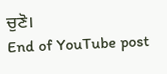ਚੁਣੋ।
End of YouTube post